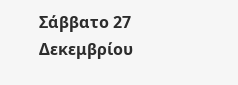Σάββατο 27 Δεκεμβρίου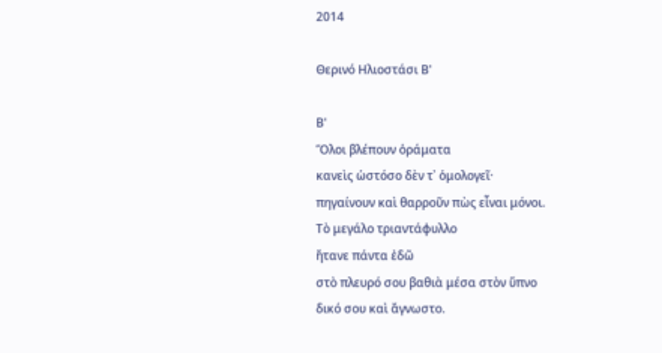2014

Θερινό Ηλιοστάσι Β'

Β'
Ὅλοι βλέπουν ὁράματα
κανεὶς ὡστόσο δὲν τ᾿ ὁμολογεῖ·
πηγαίνουν καὶ θαρροῦν πὼς εἶναι μόνοι.
Τὸ μεγάλο τριαντάφυλλο
ἤτανε πάντα ἐδῶ
στὸ πλευρό σου βαθιὰ μέσα στὸν ὕπνο
δικό σου καὶ ἄγνωστο.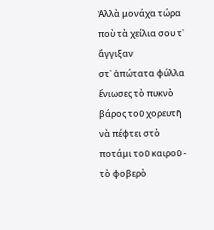Ἀλλὰ μονάχα τώρα ποὺ τὰ χείλια σου τ᾿ ἄγγιξαν
στ᾿ ἀπώτατα φύλλα
ἔνιωσες τὸ πυκνὸ βάρος τοῦ χορευτῆ
νὰ πέφτει στὸ ποτάμι τοῦ καιροῦ -
τὸ φοβερὸ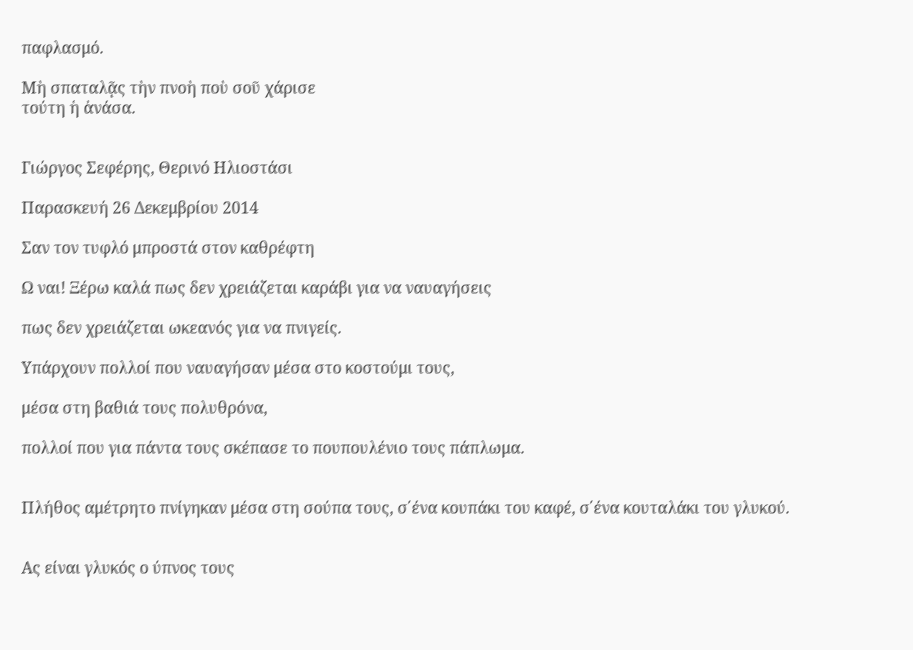παφλασμό.

Μὴ σπαταλᾷς τὴν πνοὴ ποὺ σοῦ χάρισε
τούτη ἡ ἀνάσα.


Γιώργος Σεφέρης, Θερινό Ηλιοστάσι

Παρασκευή 26 Δεκεμβρίου 2014

Σαν τον τυφλό μπροστά στον καθρέφτη

Ω ναι! Ξέρω καλά πως δεν χρειάζεται καράβι για να ναυαγήσεις

πως δεν χρειάζεται ωκεανός για να πνιγείς.

Υπάρχουν πολλοί που ναυαγήσαν μέσα στο κοστούμι τους,

μέσα στη βαθιά τους πολυθρόνα,

πολλοί που για πάντα τους σκέπασε το πουπουλένιο τους πάπλωμα.


Πλήθος αμέτρητο πνίγηκαν μέσα στη σούπα τους, σ΄ένα κουπάκι του καφέ, σ΄ένα κουταλάκι του γλυκού.


Ας είναι γλυκός ο ύπνος τους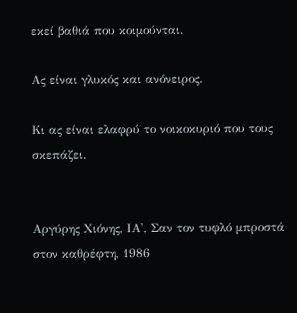εκεί βαθιά που κοιμούνται.

Ας είναι γλυκός και ανόνειρος.

Κι ας είναι ελαφρύ το νοικοκυριό που τους σκεπάζει.


Αργύρης Χιόνης, ΙΑ', Σαν τον τυφλό μπροστά στον καθρέφτη, 1986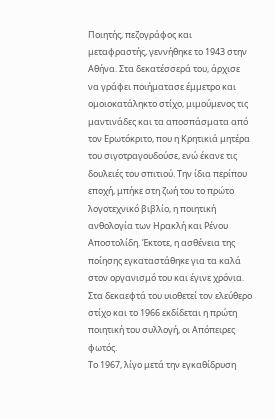Ποιητής, πεζογράφος και μεταφραστής, γεννήθηκε το 1943 στην Αθήνα. Στα δεκατέσσερά του, άρχισε να γράφει ποιήματασε έμμετρο και ομοιοκατάληκτο στίχο, μιμούμενος τις μαντινάδες και τα αποσπάσματα από τον Ερωτόκριτο, που η Κρητικιά μητέρα του σιγοτραγουδούσε, ενώ έκανε τις δουλειές του σπιτιού. Την ίδια περίπου εποχή, μπήκε στη ζωή του το πρώτο λογοτεχνικό βιβλίο, η ποιητική ανθολογία των Ηρακλή και Ρένου Αποστολίδη. Έκτοτε, η ασθένεια της ποίησης εγκαταστάθηκε για τα καλά στον οργανισμό του και έγινε χρόνια.
Στα δεκαεφτά του υιοθετεί τον ελεύθερο στίχο και το 1966 εκδίδεται η πρώτη ποιητική του συλλογή, οι Απόπειρες φωτός.
Το 1967, λίγο μετά την εγκαθίδρυση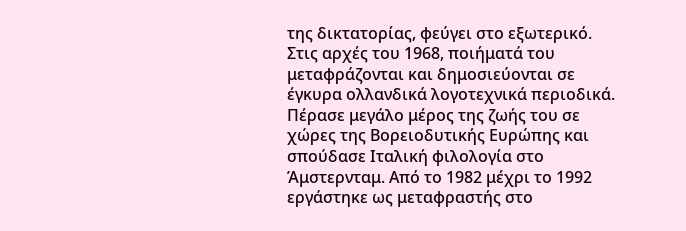της δικτατορίας, φεύγει στο εξωτερικό. Στις αρχές του 1968, ποιήματά του μεταφράζονται και δημοσιεύονται σε έγκυρα ολλανδικά λογοτεχνικά περιοδικά. Πέρασε μεγάλο μέρος της ζωής του σε χώρες της Βορειοδυτικής Ευρώπης και σπούδασε Ιταλική φιλολογία στο Άμστερνταμ. Από το 1982 μέχρι το 1992 εργάστηκε ως μεταφραστής στο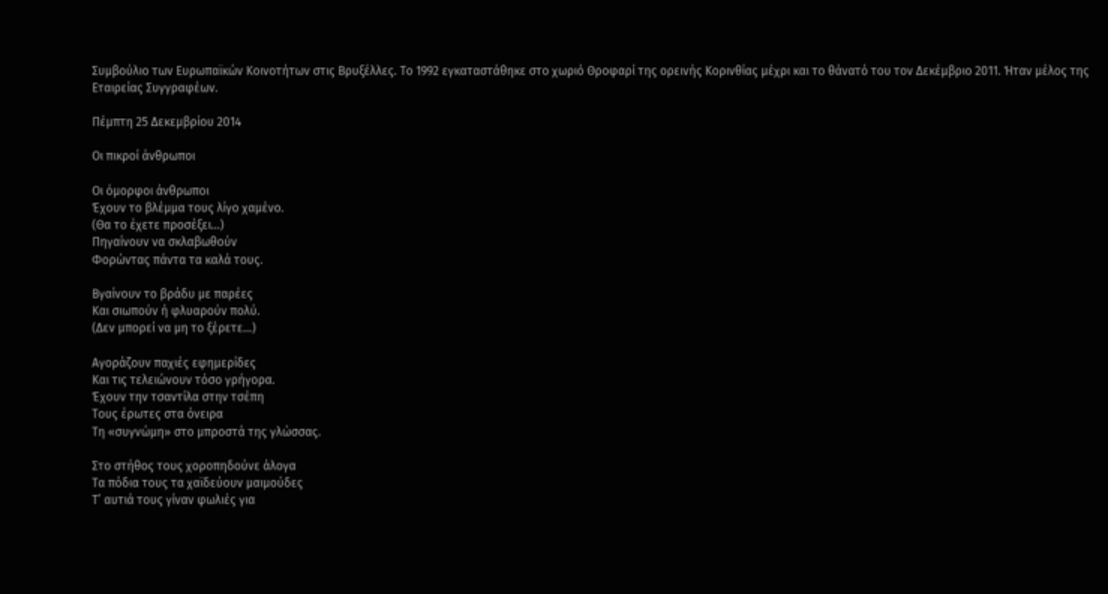Συμβούλιο των Ευρωπαϊκών Κοινοτήτων στις Βρυξέλλες. Το 1992 εγκαταστάθηκε στο χωριό Θροφαρί της ορεινής Κορινθίας μέχρι και το θάνατό του τον Δεκέμβριο 2011. Ήταν μέλος της Εταιρείας Συγγραφέων.

Πέμπτη 25 Δεκεμβρίου 2014

Οι πικροί άνθρωποι

Οι όμορφοι άνθρωποι
Έχουν το βλέμμα τους λίγο χαμένο.
(Θα το έχετε προσέξει…)
Πηγαίνουν να σκλαβωθούν
Φορώντας πάντα τα καλά τους.

Βγαίνουν το βράδυ με παρέες
Και σιωπούν ή φλυαρούν πολύ.
(Δεν μπορεί να μη το ξέρετε…)

Αγοράζουν παχιές εφημερίδες
Και τις τελειώνουν τόσο γρήγορα.
Έχουν την τσαντίλα στην τσέπη
Τους έρωτες στα όνειρα
Τη «συγνώμη» στο μπροστά της γλώσσας.

Στο στήθος τους χοροπηδούνε άλογα
Τα πόδια τους τα χαϊδεύουν μαιμούδες
Τ’ αυτιά τους γίναν φωλιές για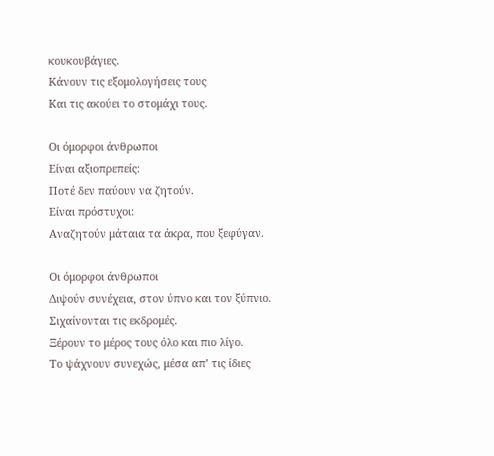κουκουβάγιες.
Κάνουν τις εξομολογήσεις τους
Και τις ακούει το στομάχι τους.

Οι όμορφοι άνθρωποι
Είναι αξιοπρεπείς:
Ποτέ δεν παύουν να ζητούν.
Είναι πρόστυχοι:
Αναζητούν μάταια τα άκρα, που ξεφύγαν.

Οι όμορφοι άνθρωποι
Διψούν συνέχεια, στον ύπνο και τον ξύπνιο.
Σιχαίνονται τις εκδρομές.
Ξέρουν το μέρος τους όλο και πιο λίγο.
Το ψάχνουν συνεχώς, μέσα απ’ τις ίδιες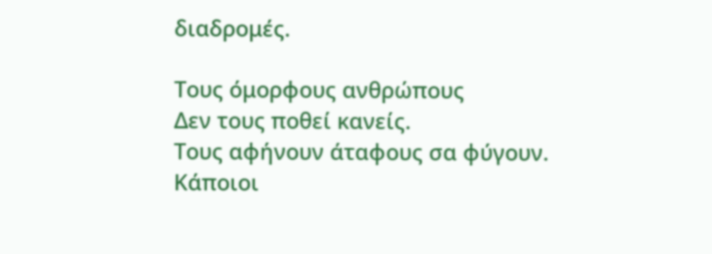διαδρομές.

Τους όμορφους ανθρώπους
Δεν τους ποθεί κανείς.
Τους αφήνουν άταφους σα φύγουν.
Κάποιοι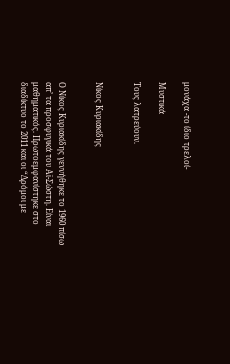μονάχα -το ίδιο τρελοί-

Μυστικά

Τους λατρεύουν.


Νίκος Κυριακίδης


Ο Νίκος Κυριακίδης γεννήθηκε το 1960 πίσω απ’ τα προσφυγικά του Αϊ-Σώστη. Είναι μαθηματικός. Πρωτοεμφανίστηκε στο διαδίκτυο το 2011 και οι “Δρόμοι με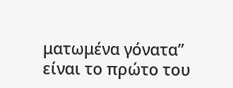ματωμένα γόνατα” είναι το πρώτο του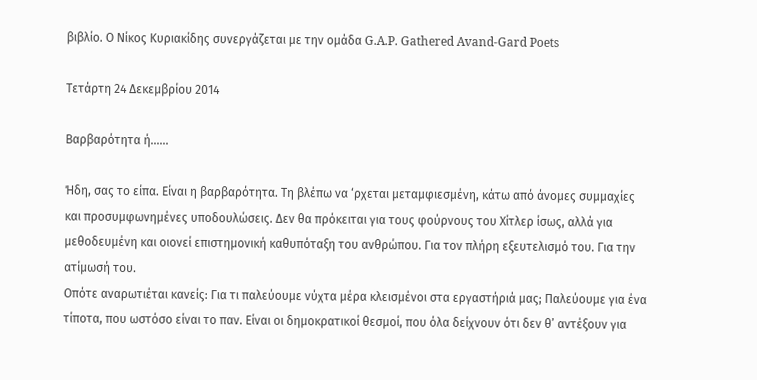βιβλίο. Ο Νίκος Κυριακίδης συνεργάζεται με την ομάδα G.A.P. Gathered Avand-Gard Poets

Τετάρτη 24 Δεκεμβρίου 2014

Βαρβαρότητα ή......

Ήδη, σας το είπα. Είναι η βαρβαρότητα. Τη βλέπω να ‘ρχεται μεταμφιεσμένη, κάτω από άνομες συμμαχίες και προσυμφωνημένες υποδουλώσεις. Δεν θα πρόκειται για τους φούρνους του Χίτλερ ίσως, αλλά για μεθοδευμένη και οιονεί επιστημονική καθυπόταξη του ανθρώπου. Για τον πλήρη εξευτελισμό του. Για την ατίμωσή του.
Οπότε αναρωτιέται κανείς: Για τι παλεύουμε νύχτα μέρα κλεισμένοι στα εργαστήριά μας; Παλεύουμε για ένα τίποτα, που ωστόσο είναι το παν. Είναι οι δημοκρατικοί θεσμοί, που όλα δείχνουν ότι δεν θ’ αντέξουν για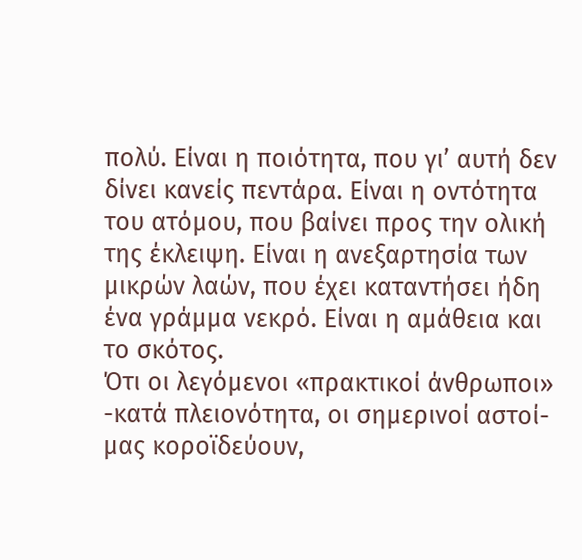πολύ. Είναι η ποιότητα, που γι’ αυτή δεν δίνει κανείς πεντάρα. Είναι η οντότητα του ατόμου, που βαίνει προς την ολική της έκλειψη. Είναι η ανεξαρτησία των μικρών λαών, που έχει καταντήσει ήδη ένα γράμμα νεκρό. Είναι η αμάθεια και το σκότος.
Ότι οι λεγόμενοι «πρακτικοί άνθρωποι» -κατά πλειονότητα, οι σημερινοί αστοί- μας κοροϊδεύουν,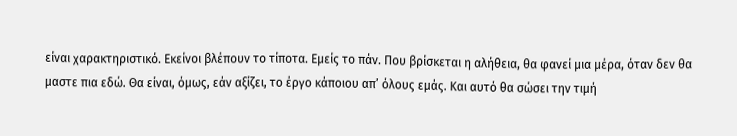είναι χαρακτηριστικό. Εκείνοι βλέπουν το τίποτα. Εμείς το πάν. Που βρίσκεται η αλήθεια, θα φανεί μια μέρα, όταν δεν θα μαστε πια εδώ. Θα είναι, όμως, εάν αξίζει, το έργο κάποιου απ’ όλους εμάς. Και αυτό θα σώσει την τιμή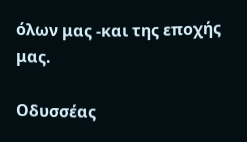όλων μας -και της εποχής μας.

Οδυσσέας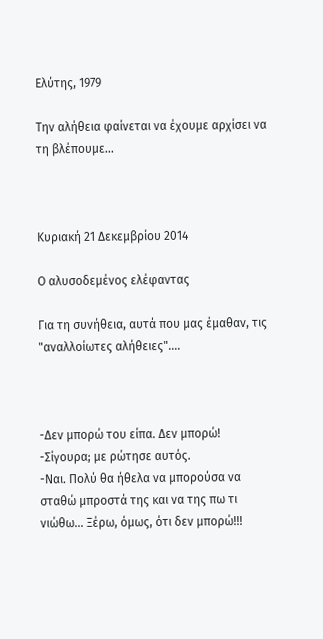Ελύτης, 1979

Την αλήθεια φαίνεται να έχουμε αρχίσει να τη βλέπουμε...



Κυριακή 21 Δεκεμβρίου 2014

Ο αλυσοδεμένος ελέφαντας

Για τη συνήθεια, αυτά που μας έμαθαν, τις "αναλλοίωτες αλήθειες"....



-Δεν μπορώ του είπα. Δεν μπορώ!
-Σίγουρα; με ρώτησε αυτός.
-Ναι. Πολύ θα ήθελα να μπορούσα να σταθώ μπροστά της και να της πω τι νιώθω… Ξέρω, όμως, ότι δεν μπορώ!!!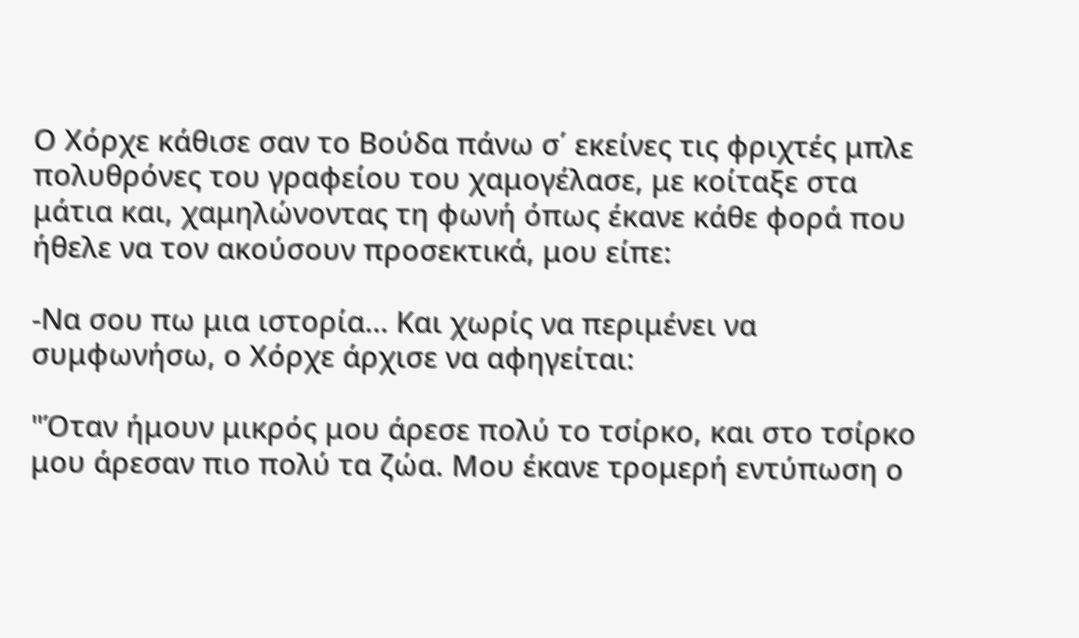Ο Χόρχε κάθισε σαν το Βούδα πάνω σ΄ εκείνες τις φριχτές μπλε πολυθρόνες του γραφείου του χαμογέλασε, με κοίταξε στα μάτια και, χαμηλώνοντας τη φωνή όπως έκανε κάθε φορά που ήθελε να τον ακούσουν προσεκτικά, μου είπε:

-Να σου πω μια ιστορία… Και χωρίς να περιμένει να συμφωνήσω, ο Χόρχε άρχισε να αφηγείται:

"Όταν ήμουν μικρός μου άρεσε πολύ το τσίρκο, και στο τσίρκο μου άρεσαν πιο πολύ τα ζώα. Μου έκανε τρομερή εντύπωση ο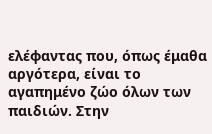ελέφαντας που, όπως έμαθα αργότερα, είναι το αγαπημένο ζώο όλων των παιδιών. Στην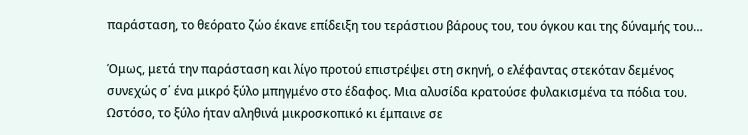παράσταση, το θεόρατο ζώο έκανε επίδειξη του τεράστιου βάρους του, του όγκου και της δύναμής του…

Όμως, μετά την παράσταση και λίγο προτού επιστρέψει στη σκηνή, ο ελέφαντας στεκόταν δεμένος συνεχώς σ΄ ένα μικρό ξύλο μπηγμένο στο έδαφος. Μια αλυσίδα κρατούσε φυλακισμένα τα πόδια του. Ωστόσο, το ξύλο ήταν αληθινά μικροσκοπικό κι έμπαινε σε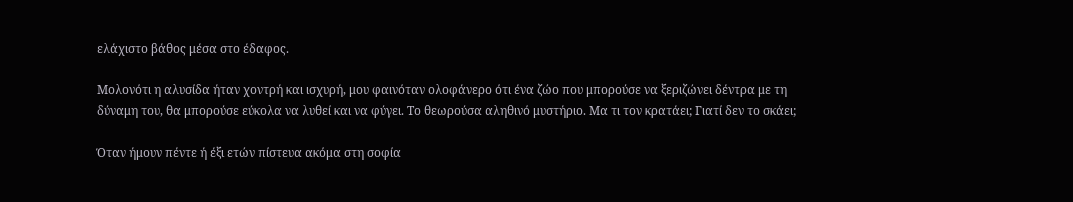ελάχιστο βάθος μέσα στο έδαφος.

Μολονότι η αλυσίδα ήταν χοντρή και ισχυρή, μου φαινόταν ολοφάνερο ότι ένα ζώο που μπορούσε να ξεριζώνει δέντρα με τη δύναμη του, θα μπορούσε εύκολα να λυθεί και να φύγει. Το θεωρούσα αληθινό μυστήριο. Μα τι τον κρατάει; Γιατί δεν το σκάει;

Όταν ήμουν πέντε ή έξι ετών πίστευα ακόμα στη σοφία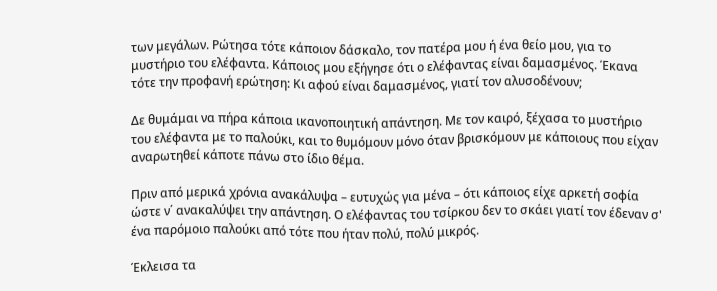των μεγάλων. Ρώτησα τότε κάποιον δάσκαλο, τον πατέρα μου ή ένα θείο μου, για το μυστήριο του ελέφαντα. Κάποιος μου εξήγησε ότι ο ελέφαντας είναι δαμασμένος. Έκανα τότε την προφανή ερώτηση: Κι αφού είναι δαμασμένος, γιατί τον αλυσοδένουν;

Δε θυμάμαι να πήρα κάποια ικανοποιητική απάντηση. Με τον καιρό, ξέχασα το μυστήριο του ελέφαντα με το παλούκι, και το θυμόμουν μόνο όταν βρισκόμουν με κάποιους που είχαν αναρωτηθεί κάποτε πάνω στο ίδιο θέμα.

Πριν από μερικά χρόνια ανακάλυψα – ευτυχώς για μένα – ότι κάποιος είχε αρκετή σοφία ώστε ν΄ ανακαλύψει την απάντηση. Ο ελέφαντας του τσίρκου δεν το σκάει γιατί τον έδεναν σ' ένα παρόμοιο παλούκι από τότε που ήταν πολύ, πολύ μικρός.

Έκλεισα τα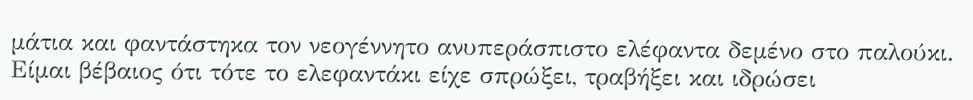μάτια και φαντάστηκα τον νεογέννητο ανυπεράσπιστο ελέφαντα δεμένο στο παλούκι. Είμαι βέβαιος ότι τότε το ελεφαντάκι είχε σπρώξει, τραβήξει και ιδρώσει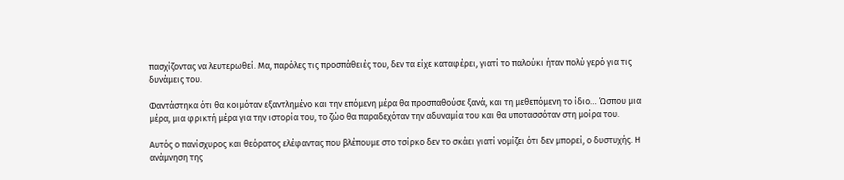πασχίζοντας να λευτερωθεί. Μα, παρόλες τις προσπάθειές του, δεν τα είχε καταφέρει, γιατί το παλούκι ήταν πολύ γερό για τις δυνάμεις του.

Φαντάστηκα ότι θα κοιμόταν εξαντλημένο και την επόμενη μέρα θα προσπαθούσε ξανά, και τη μεθεπόμενη το ίδιο… Ώσπου μια μέρα, μια φρικτή μέρα για την ιστορία του, το ζώο θα παραδεχόταν την αδυναμία του και θα υποτασσόταν στη μοίρα του.

Αυτός ο πανίσχυρος και θεόρατος ελέφαντας που βλέπουμε στο τσίρκο δεν το σκάει γιατί νομίζει ότι δεν μπορεί, ο δυστυχής. Η ανάμνηση της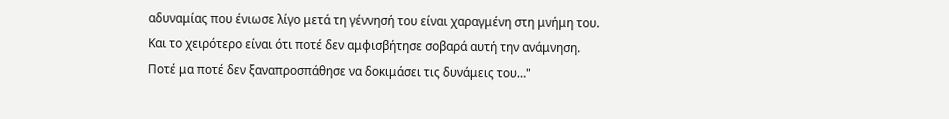αδυναμίας που ένιωσε λίγο μετά τη γέννησή του είναι χαραγμένη στη μνήμη του. Και το χειρότερο είναι ότι ποτέ δεν αμφισβήτησε σοβαρά αυτή την ανάμνηση. Ποτέ μα ποτέ δεν ξαναπροσπάθησε να δοκιμάσει τις δυνάμεις του…"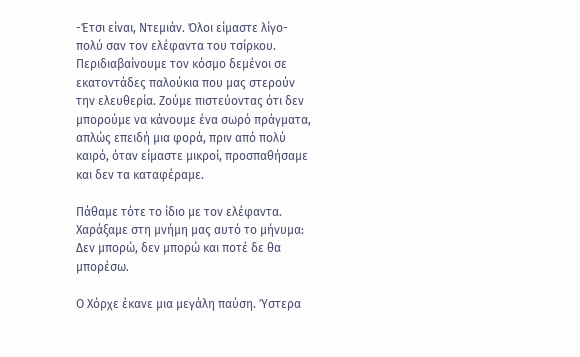-Έτσι είναι, Ντεμιάν. Όλοι είμαστε λίγο-πολύ σαν τον ελέφαντα του τσίρκου. Περιδιαβαίνουμε τον κόσμο δεμένοι σε εκατοντάδες παλούκια που μας στερούν την ελευθερία. Ζούμε πιστεύοντας ότι δεν μπορούμε να κάνουμε ένα σωρό πράγματα, απλώς επειδή μια φορά, πριν από πολύ καιρό, όταν είμαστε μικροί, προσπαθήσαμε και δεν τα καταφέραμε.

Πάθαμε τότε το ίδιο με τον ελέφαντα. Χαράξαμε στη μνήμη μας αυτό το μήνυμα: Δεν μπορώ, δεν μπορώ και ποτέ δε θα μπορέσω.

Ο Χόρχε έκανε μια μεγάλη παύση. Ύστερα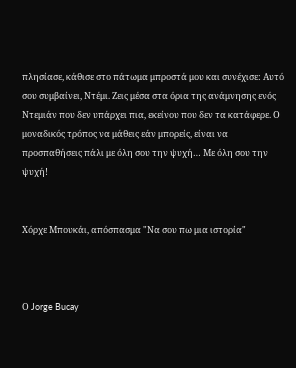πλησίασε, κάθισε στο πάτωμα μπροστά μου και συνέχισε: Αυτό σου συμβαίνει, Ντέμι. Ζεις μέσα στα όρια της ανάμνησης ενός Ντεμιάν που δεν υπάρχει πια, εκείνου που δεν τα κατάφερε. Ο μοναδικός τρόπος να μάθεις εάν μπορείς, είναι να προσπαθήσεις πάλι με όλη σου την ψυχή… Με όλη σου την ψυχή!


Χόρχε Μπουκάι, απόσπασμα "Να σου πω μια ιστορία"



Ο Jorge Bucay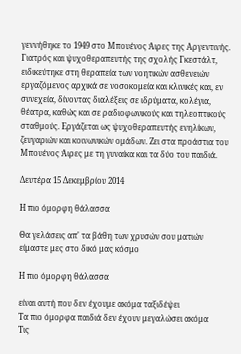γεννήθηκε το 1949 στο Μπουένος Άιρες της Αργεντινής. Γιατρός και ψυχοθεραπευτής της σχολής Γκεστάλτ, ειδικεύτηκε στη θεραπεία των νοητικών ασθενειών εργαζόμενος αρχικά σε νοσοκομεία και κλινικές και, εν συνεχεία, δίνοντας διαλέξεις σε ιδρύματα, κολέγια, θέατρα, καθώς και σε ραδιοφωνικούς και τηλεοπτικούς σταθμούς. Εργάζεται ως ψυχοθεραπευτής ενηλίκων, ζευγαριών και κοινωνικών ομάδων. Ζει στα προάστια του Μπουένος Άιρες με τη γυναίκα και τα δύο του παιδιά.

Δευτέρα 15 Δεκεμβρίου 2014

Η πιο όμορφη θάλασσα

Θα γελάσεις απ' τα βάθη των χρυσών σου ματιών
είμαστε μες στο δικό μας κόσμο

Η πιο όμορφη θάλασσα

είναι αυτή που δεν έχουμε ακόμα ταξιδέψει
Τα πιο όμορφα παιδιά δεν έχουν μεγαλώσει ακόμα
Τις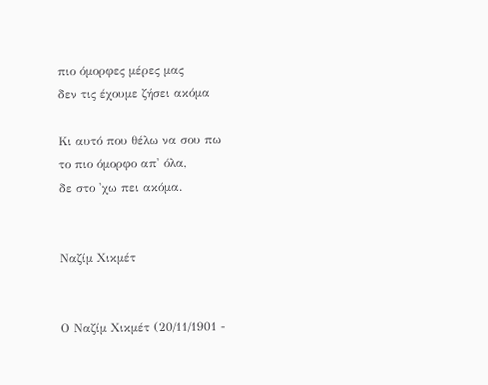πιο όμορφες μέρες μας
δεν τις έχουμε ζήσει ακόμα

Κι αυτό που θέλω να σου πω
το πιο όμορφο απ' όλα,
δε στο 'χω πει ακόμα.


Ναζίμ Χικμέτ


Ο Ναζίμ Χικμέτ (20/11/1901 -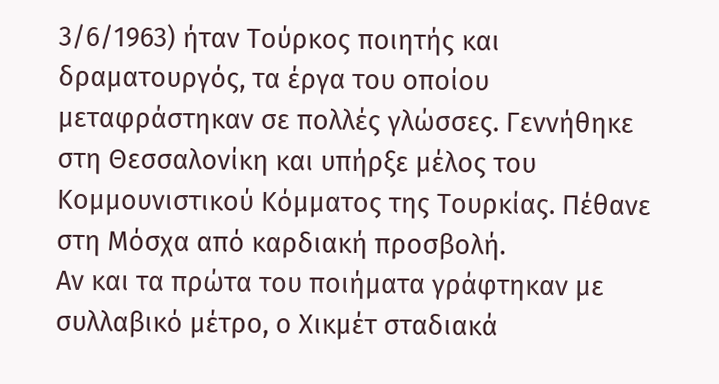3/6/1963) ήταν Τούρκος ποιητής και δραματουργός, τα έργα του οποίου μεταφράστηκαν σε πολλές γλώσσες. Γεννήθηκε στη Θεσσαλονίκη και υπήρξε μέλος του Κομμουνιστικού Κόμματος της Τουρκίας. Πέθανε στη Μόσχα από καρδιακή προσβολή.
Αν και τα πρώτα του ποιήματα γράφτηκαν με συλλαβικό μέτρο, ο Χικμέτ σταδιακά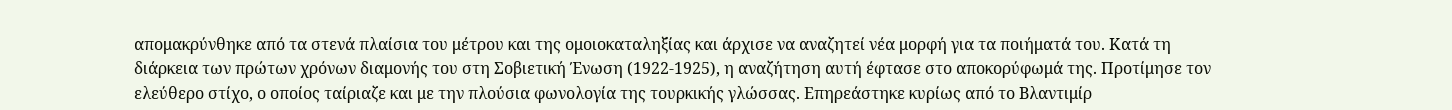απομακρύνθηκε από τα στενά πλαίσια του μέτρου και της ομοιοκαταληξίας και άρχισε να αναζητεί νέα μορφή για τα ποιήματά του. Κατά τη διάρκεια των πρώτων χρόνων διαμονής του στη Σοβιετική Ένωση (1922-1925), η αναζήτηση αυτή έφτασε στο αποκορύφωμά της. Προτίμησε τον ελεύθερο στίχο, ο οποίος ταίριαζε και με την πλούσια φωνολογία της τουρκικής γλώσσας. Επηρεάστηκε κυρίως από το Βλαντιμίρ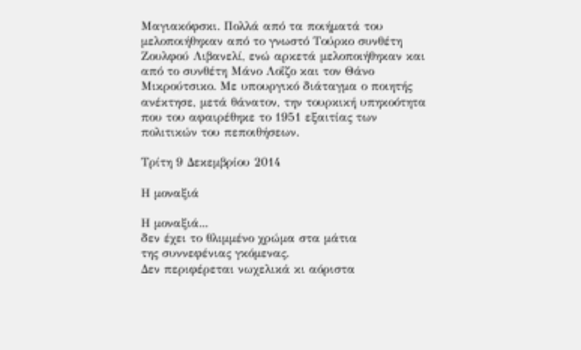Μαγιακόφσκι. Πολλά από τα ποιήματά του μελοποιήθηκαν από το γνωστό Τούρκο συνθέτη Ζουλφού Λιβανελί, ενώ αρκετά μελοποιήθηκαν και από το συνθέτη Μάνο Λοΐζο και τον Θάνο Μικρούτσικο. Με υπουργικό διάταγμα ο ποιητής ανέκτησε, μετά θάνατον, την τουρκική υπηκοότητα που του αφαιρέθηκε το 1951 εξαιτίας των πολιτικών του πεποιθήσεων.

Τρίτη 9 Δεκεμβρίου 2014

Η μοναξιά

Η μοναξιά...
δεν έχει το θλιμμένο χρώμα στα μάτια
της συννεφένιας γκόμενας.
Δεν περιφέρεται νωχελικά κι αόριστα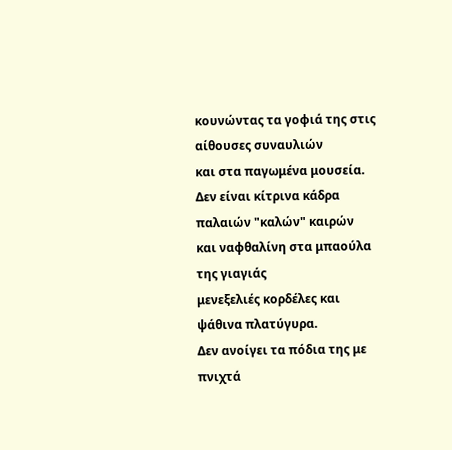κουνώντας τα γοφιά της στις αίθουσες συναυλιών
και στα παγωμένα μουσεία.
Δεν είναι κίτρινα κάδρα παλαιών "καλών" καιρών
και ναφθαλίνη στα μπαούλα της γιαγιάς
μενεξελιές κορδέλες και ψάθινα πλατύγυρα.
Δεν ανοίγει τα πόδια της με πνιχτά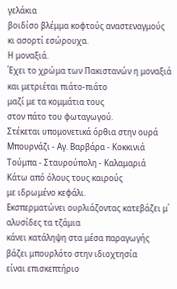γελάκια
βοιδίσο βλέμμα κοφτούς αναστεναγμούς
κι ασορτί εσώρουχα.
Η μοναξιά.
Έχει το χρώμα των Πακιστανών η μοναξιά
και μετριέται πιάτο-πιάτο
μαζί με τα κομμάτια τους
στον πάτο του φωταγωγού.
Στέκεται υπομονετικά όρθια στην ουρά
Μπουρνάζι - Αγ. Βαρβάρα - Κοκκινιά
Τούμπα - Σταυρούπολη - Καλαμαριά
Κάτω από όλους τους καιρούς
με ιδρωμένο κεφάλι.
Εκσπερματώνει ουρλιάζοντας κατεβάζει μ΄ αλυσίδες τα τζάμια
κάνει κατάληψη στα μέσα παραγωγής
βάζει μπουρλότο στην ιδιοχτησία
είναι επισκεπτήριο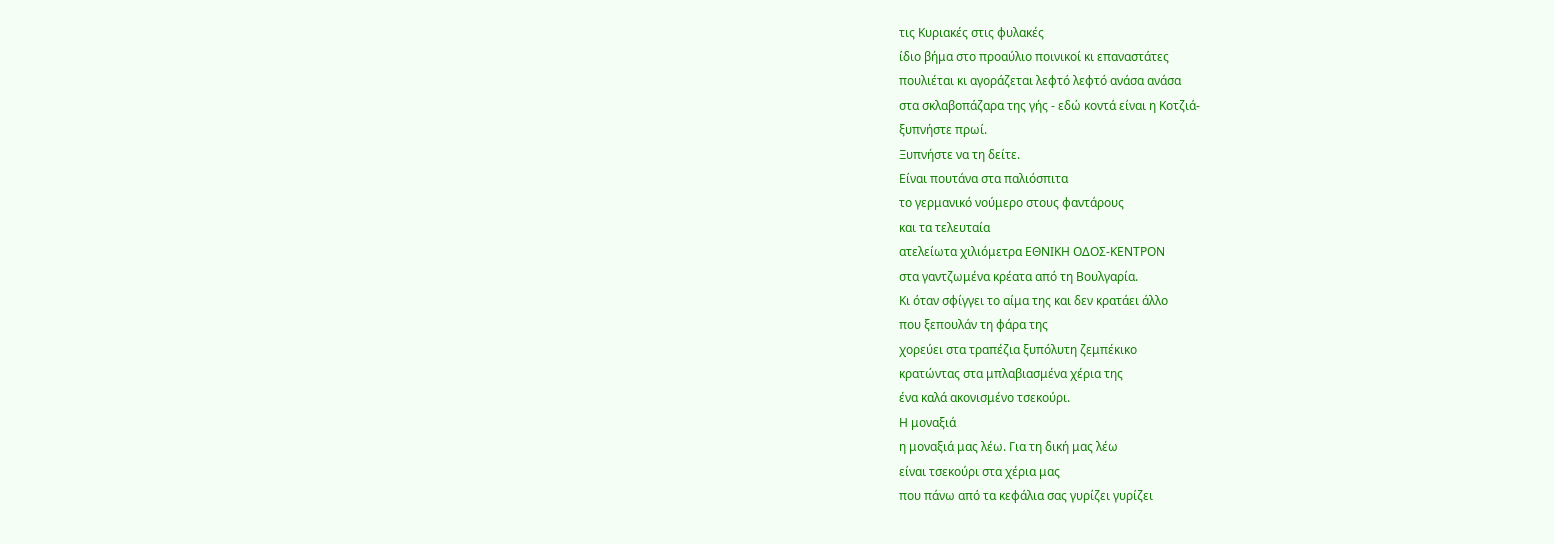τις Κυριακές στις φυλακές
ίδιο βήμα στο προαύλιο ποινικοί κι επαναστάτες
πουλιέται κι αγοράζεται λεφτό λεφτό ανάσα ανάσα
στα σκλαβοπάζαρα της γής - εδώ κοντά είναι η Κοτζιά-
ξυπνήστε πρωί.
Ξυπνήστε να τη δείτε.
Είναι πουτάνα στα παλιόσπιτα
το γερμανικό νούμερο στους φαντάρους
και τα τελευταία
ατελείωτα χιλιόμετρα ΕΘΝΙΚΗ ΟΔΟΣ-ΚΕΝΤΡΟΝ
στα γαντζωμένα κρέατα από τη Βουλγαρία.
Κι όταν σφίγγει το αίμα της και δεν κρατάει άλλο
που ξεπουλάν τη φάρα της
χορεύει στα τραπέζια ξυπόλυτη ζεμπέκικο
κρατώντας στα μπλαβιασμένα χέρια της
ένα καλά ακονισμένο τσεκούρι.
Η μοναξιά
η μοναξιά μας λέω. Για τη δική μας λέω
είναι τσεκούρι στα χέρια μας
που πάνω από τα κεφάλια σας γυρίζει γυρίζει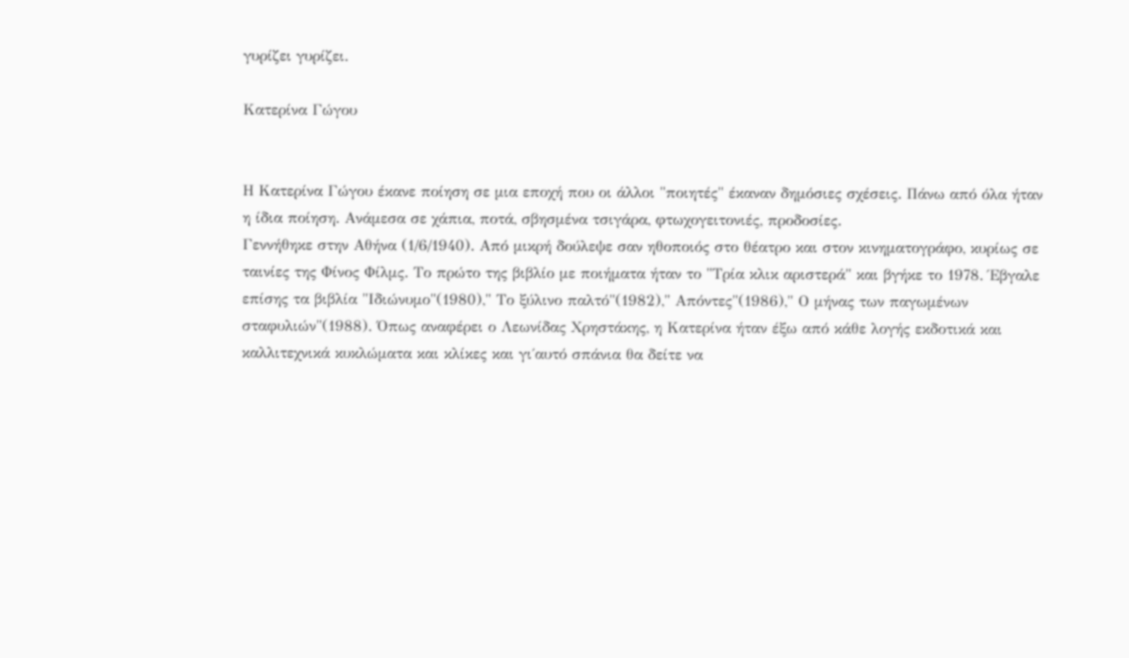γυρίζει γυρίζει.

Κατερίνα Γώγου


Η Κατερίνα Γώγου έκανε ποίηση σε μια εποχή που οι άλλοι "ποιητές" έκαναν δημόσιες σχέσεις. Πάνω από όλα ήταν η ίδια ποίηση. Ανάμεσα σε χάπια, ποτά, σβησμένα τσιγάρα, φτωχογειτονιές, προδοσίες.
Γεννήθηκε στην Αθήνα (1/6/1940). Από μικρή δούλεψε σαν ηθοποιός στο θέατρο και στον κινηματογράφο, κυρίως σε ταινίες της Φίνος Φίλμς. Το πρώτο της βιβλίο με ποιήματα ήταν το "Τρία κλικ αριστερά" και βγήκε το 1978. Έβγαλε επίσης τα βιβλία "Ιδιώνυμο"(1980)," Το ξύλινο παλτό"(1982)," Απόντες"(1986)," Ο μήνας των παγωμένων σταφυλιών"(1988). Όπως αναφέρει ο Λεωνίδας Χρηστάκης, η Κατερίνα ήταν έξω από κάθε λογής εκδοτικά και καλλιτεχνικά κυκλώματα και κλίκες και γι΄αυτό σπάνια θα δείτε να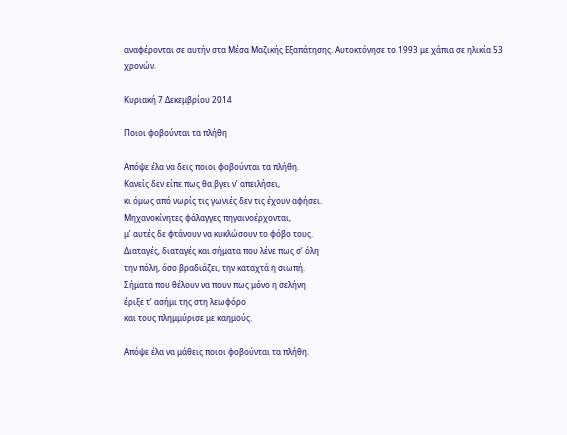αναφέρονται σε αυτήν στα Μέσα Μαζικής Εξαπάτησης. Αυτοκτόνησε το 1993 με χάπια σε ηλικία 53 χρονών.

Κυριακή 7 Δεκεμβρίου 2014

Ποιοι φοβούνται τα πλήθη

Απόψε έλα να δεις ποιοι φοβούνται τα πλήθη.
Κανείς δεν είπε πως θα βγει ν’ απειλήσει,
κι όμως από νωρίς τις γωνιές δεν τις έχουν αφήσει.
Μηχανοκίνητες φάλαγγες πηγαινοέρχονται,
μ’ αυτές δε φτάνουν να κυκλώσουν το φόβο τους.
Διαταγές, διαταγές και σήματα που λένε πως σ’ όλη
την πόλη, όσο βραδιάζει, την καταχτά η σιωπή.
Σήματα που θέλουν να πουν πως μόνο η σελήνη
έριξε τ’ ασήμι της στη λεωφόρο
και τους πλημμύρισε με καημούς.

Απόψε έλα να μάθεις ποιοι φοβούνται τα πλήθη.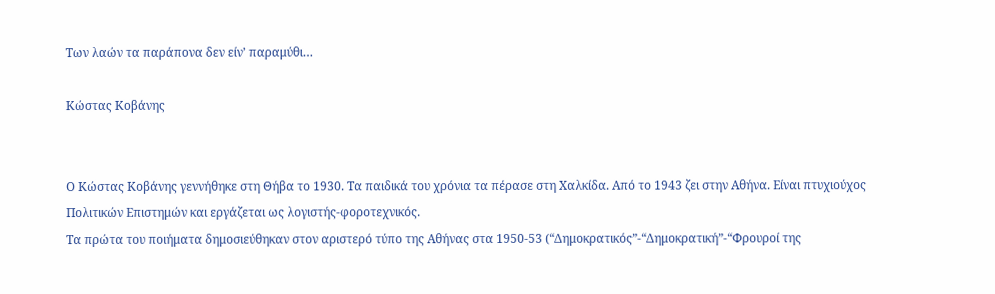Των λαών τα παράπονα δεν είν’ παραμύθι…

Κώστας Κοβάνης


Ο Κώστας Κοβάνης γεννήθηκε στη Θήβα το 1930. Τα παιδικά του χρόνια τα πέρασε στη Χαλκίδα. Από το 1943 ζει στην Αθήνα. Είναι πτυχιούχος Πολιτικών Επιστημών και εργάζεται ως λογιστής-φοροτεχνικός.
Τα πρώτα του ποιήματα δημοσιεύθηκαν στον αριστερό τύπο της Αθήνας στα 1950-53 (“Δημοκρατικός”-“Δημοκρατική”-“Φρουροί της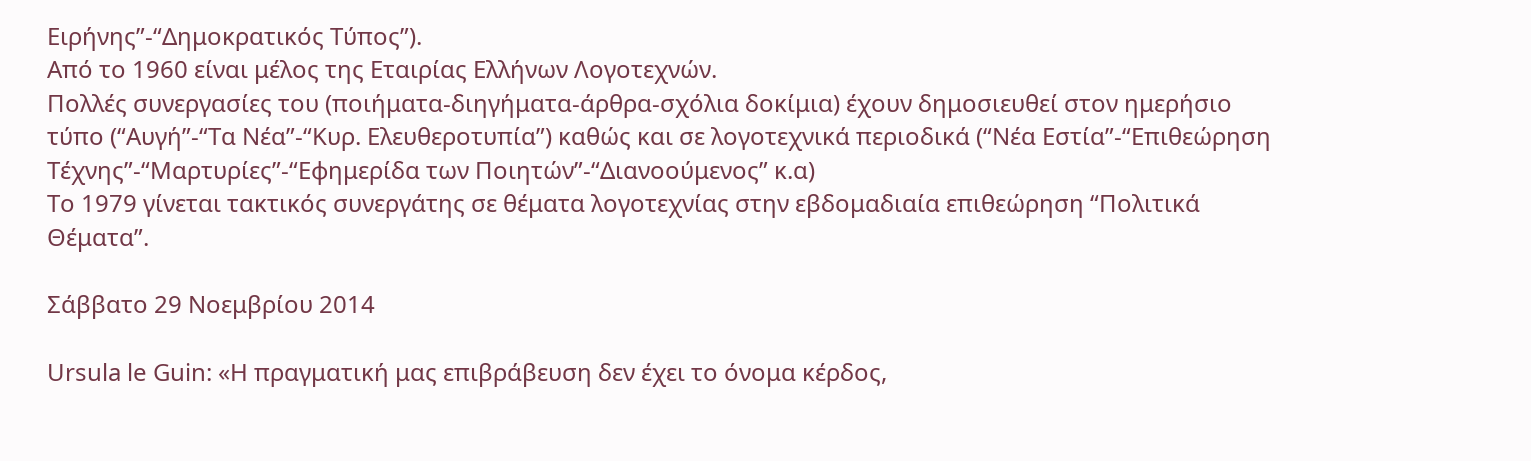Ειρήνης”-“Δημοκρατικός Τύπος”).
Από το 1960 είναι μέλος της Εταιρίας Ελλήνων Λογοτεχνών.
Πολλές συνεργασίες του (ποιήματα-διηγήματα-άρθρα-σχόλια δοκίμια) έχουν δημοσιευθεί στον ημερήσιο τύπο (“Αυγή”-“Τα Νέα”-“Κυρ. Ελευθεροτυπία”) καθώς και σε λογοτεχνικά περιοδικά (“Νέα Εστία”-“Επιθεώρηση Τέχνης”-“Μαρτυρίες”-“Εφημερίδα των Ποιητών”-“Διανοούμενος” κ.α)
Το 1979 γίνεται τακτικός συνεργάτης σε θέματα λογοτεχνίας στην εβδομαδιαία επιθεώρηση “Πολιτικά Θέματα”.

Σάββατο 29 Νοεμβρίου 2014

Ursula le Guin: «Η πραγματική μας επιβράβευση δεν έχει το όνομα κέρδος,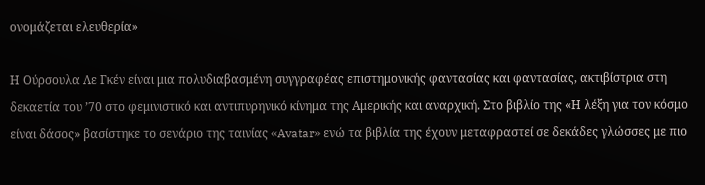ονομάζεται ελευθερία»

Η Ούρσουλα Λε Γκέν είναι μια πολυδιαβασμένη συγγραφέας επιστημονικής φαντασίας και φαντασίας, ακτιβίστρια στη δεκαετία του ’70 στο φεμινιστικό και αντιπυρηνικό κίνημα της Αμερικής και αναρχική. Στο βιβλίο της «Η λέξη για τον κόσμο είναι δάσος» βασίστηκε το σενάριο της ταινίας «Avatar» ενώ τα βιβλία της έχουν μεταφραστεί σε δεκάδες γλώσσες με πιο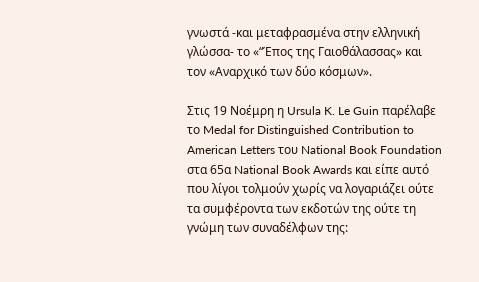γνωστά -και μεταφρασμένα στην ελληνική γλώσσα- το «“Έπος της Γαιοθάλασσας» και τον «Αναρχικό των δύο κόσμων».

Στις 19 Νοέμρη η Ursula K. Le Guin παρέλαβε το Medal for Distinguished Contribution to American Letters του National Book Foundation στα 65α National Book Awards και είπε αυτό που λίγοι τολμούν χωρίς να λογαριάζει ούτε τα συμφέροντα των εκδοτών της ούτε τη γνώμη των συναδέλφων της: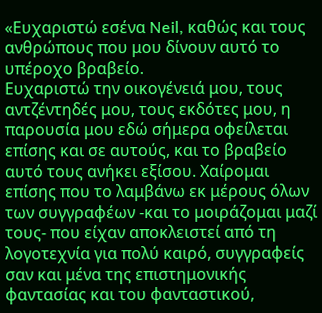«Ευχαριστώ εσένα Neil, καθώς και τους ανθρώπους που μου δίνουν αυτό το υπέροχο βραβείο.
Ευχαριστώ την οικογένειά μου, τους αντζέντηδές μου, τους εκδότες μου, η παρουσία μου εδώ σήμερα οφείλεται επίσης και σε αυτούς, και το βραβείο αυτό τους ανήκει εξίσου. Χαίρομαι επίσης που το λαμβάνω εκ μέρους όλων των συγγραφέων -και το μοιράζομαι μαζί τους- που είχαν αποκλειστεί από τη λογοτεχνία για πολύ καιρό, συγγραφείς σαν και μένα της επιστημονικής φαντασίας και του φανταστικού,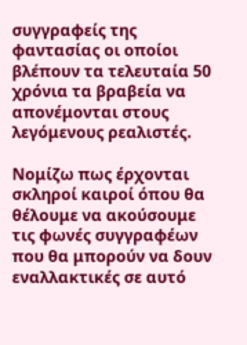συγγραφείς της φαντασίας οι οποίοι βλέπουν τα τελευταία 50 χρόνια τα βραβεία να απονέμονται στους λεγόμενους ρεαλιστές.

Νομίζω πως έρχονται σκληροί καιροί όπου θα θέλουμε να ακούσουμε τις φωνές συγγραφέων που θα μπορούν να δουν εναλλακτικές σε αυτό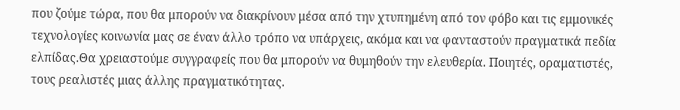που ζούμε τώρα, που θα μπορούν να διακρίνουν μέσα από την χτυπημένη από τον φόβο και τις εμμονικές τεχνολογίες κοινωνία μας σε έναν άλλο τρόπο να υπάρχεις, ακόμα και να φανταστούν πραγματικά πεδία ελπίδας.Θα χρειαστούμε συγγραφείς που θα μπορούν να θυμηθούν την ελευθερία. Ποιητές, οραματιστές, τους ρεαλιστές μιας άλλης πραγματικότητας.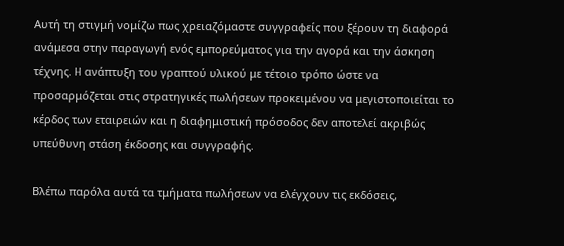Αυτή τη στιγμή νομίζω πως χρειαζόμαστε συγγραφείς που ξέρουν τη διαφορά ανάμεσα στην παραγωγή ενός εμπορεύματος για την αγορά και την άσκηση τέχνης. H ανάπτυξη του γραπτού υλικού με τέτοιο τρόπο ώστε να προσαρμόζεται στις στρατηγικές πωλήσεων προκειμένου να μεγιστοποιείται το κέρδος των εταιρειών και η διαφημιστική πρόσοδος δεν αποτελεί ακριβώς υπεύθυνη στάση έκδοσης και συγγραφής.

Βλέπω παρόλα αυτά τα τμήματα πωλήσεων να ελέγχουν τις εκδόσεις,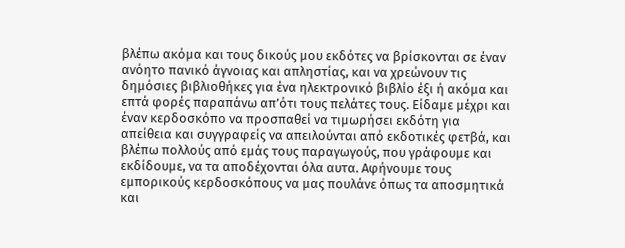βλέπω ακόμα και τους δικούς μου εκδότες να βρίσκονται σε έναν ανόητο πανικό άγνοιας και απληστίας, και να χρεώνουν τις δημόσιες βιβλιοθήκες για ένα ηλεκτρονικό βιβλίο έξι ή ακόμα και επτά φορές παραπάνω απ’ότι τους πελάτες τους. Είδαμε μέχρι και έναν κερδοσκόπο να προσπαθεί να τιμωρήσει εκδότη για απείθεια και συγγραφείς να απειλούνται από εκδοτικές φετβά, και βλέπω πολλούς από εμάς τους παραγωγούς, που γράφουμε και εκδίδουμε, να τα αποδέχονται όλα αυτα. Αφήνουμε τους εμπορικούς κερδοσκόπους να μας πουλάνε όπως τα αποσμητικά και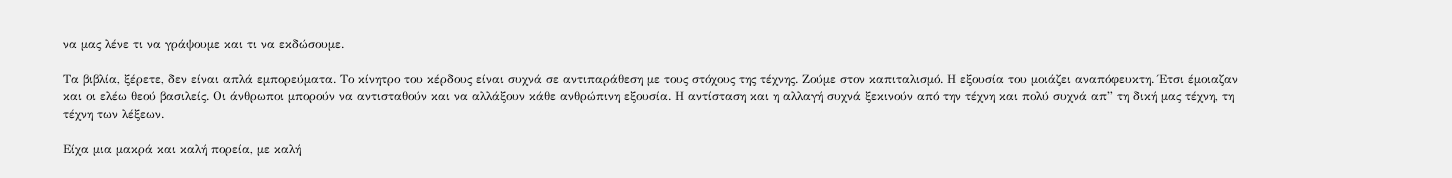να μας λένε τι να γράψουμε και τι να εκδώσουμε.

Τα βιβλία, ξέρετε, δεν είναι απλά εμπορεύματα. Το κίνητρο του κέρδους είναι συχνά σε αντιπαράθεση με τους στόχους της τέχνης. Ζούμε στον καπιταλισμό. Η εξουσία του μοιάζει αναπόφευκτη. Έτσι έμοιαζαν και οι ελέω θεού βασιλείς. Οι άνθρωποι μπορούν να αντισταθούν και να αλλάξουν κάθε ανθρώπινη εξουσία. Η αντίσταση και η αλλαγή συχνά ξεκινούν από την τέχνη και πολύ συχνά απ” τη δική μας τέχνη, τη τέχνη των λέξεων.

Είχα μια μακρά και καλή πορεία, με καλή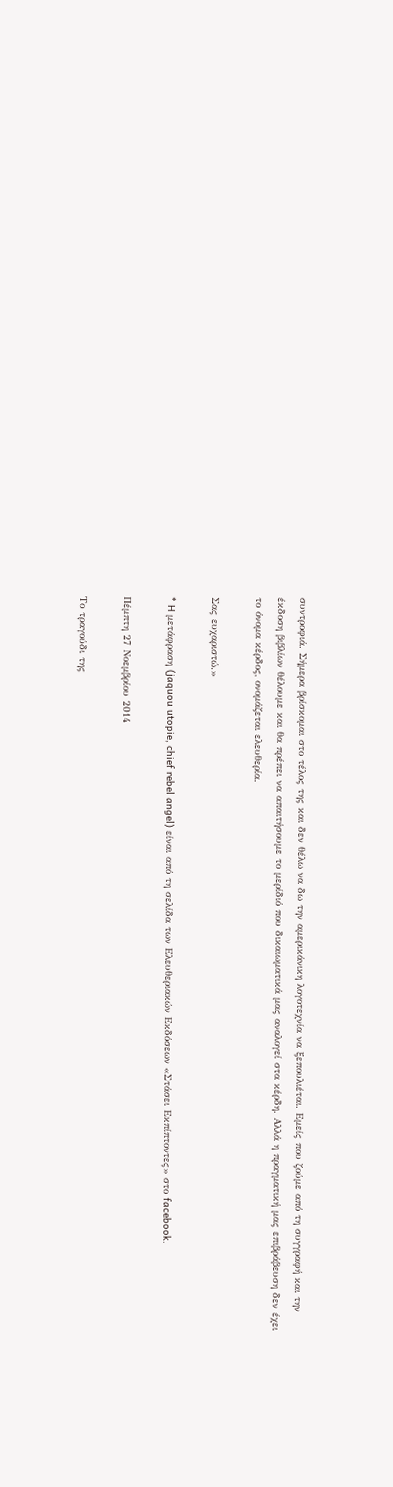συντροφιά. Σήμερα βρίσκομαι στο τέλος της και δεν θέλω να δω την αμερικάνικη λογοτεχνία να ξεπουλιέται. Εμείς που ζούμε από τη συγγραφή και την έκδοση βιβλίων θέλουμε και θα πρέπει να απαιτήσουμε το μερίδιό που δικαιωματικά μας αναλογεί στα κέρδη. Αλλά η πραγματική μας επιβράβευση δεν έχει το όνομα κέρδος, ονομάζεται ελευθερία.

Σας ευχαριστώ.»

* H μετάφραση (jaquou utopie, chief rebel angel) είναι από τη σελίδα των Ελευθεριακών Εκδόσεων «Στάσει Εκπίπτοντες» στο facebook.

Πέμπτη 27 Νοεμβρίου 2014

Το τραγούδι της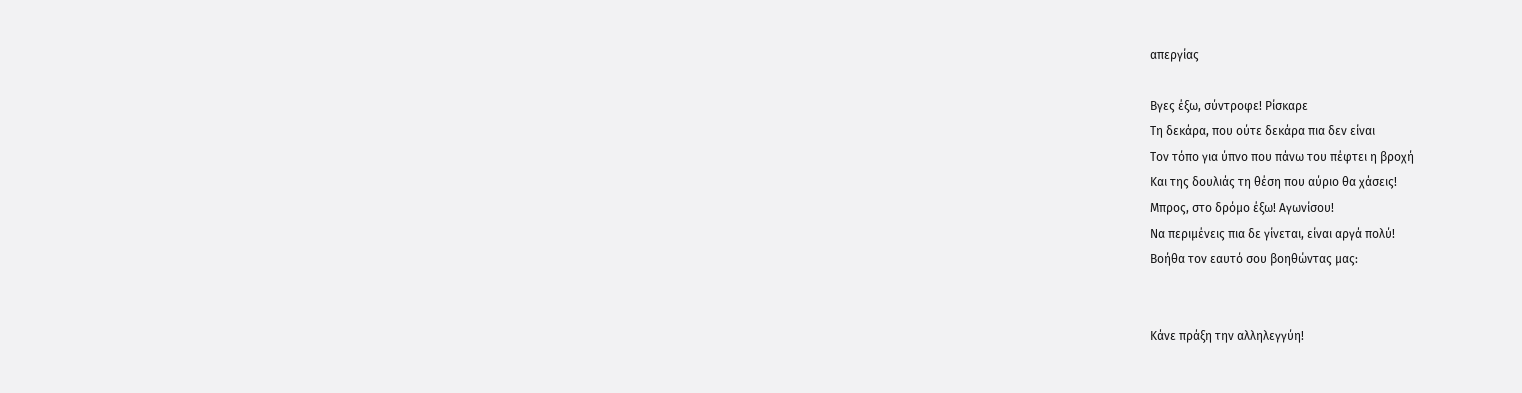απεργίας

Βγες έξω, σύντροφε! Ρίσκαρε
Τη δεκάρα, που ούτε δεκάρα πια δεν είναι
Τον τόπο για ύπνο που πάνω του πέφτει η βροχή
Και της δουλιάς τη θέση που αύριο θα χάσεις!
Μπρος, στο δρόμο έξω! Αγωνίσου!
Να περιμένεις πια δε γίνεται, είναι αργά πολύ!
Βοήθα τον εαυτό σου βοηθώντας μας:


Κάνε πράξη την αλληλεγγύη!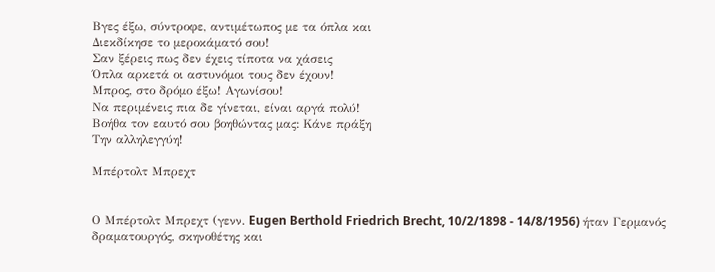Βγες έξω, σύντροφε, αντιμέτωπος με τα όπλα και
Διεκδίκησε το μεροκάματό σου!
Σαν ξέρεις πως δεν έχεις τίποτα να χάσεις
Όπλα αρκετά οι αστυνόμοι τους δεν έχουν!
Μπρος, στο δρόμο έξω! Αγωνίσου!
Να περιμένεις πια δε γίνεται, είναι αργά πολύ!
Βοήθα τον εαυτό σου βοηθώντας μας: Κάνε πράξη
Την αλληλεγγύη!

Μπέρτολτ Μπρεχτ


Ο Μπέρτολτ Μπρεχτ (γενν. Eugen Berthold Friedrich Brecht, 10/2/1898 - 14/8/1956) ήταν Γερμανός δραματουργός, σκηνοθέτης και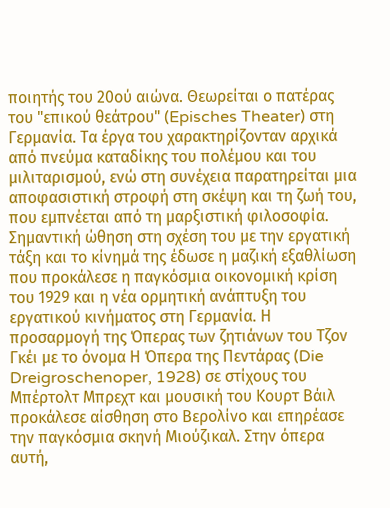ποιητής του 20ού αιώνα. Θεωρείται ο πατέρας του "επικού θεάτρου" (Episches Theater) στη Γερμανία. Τα έργα του χαρακτηρίζονταν αρχικά από πνεύμα καταδίκης του πολέμου και του μιλιταρισμού, ενώ στη συνέχεια παρατηρείται μια αποφασιστική στροφή στη σκέψη και τη ζωή του, που εμπνέεται από τη μαρξιστική φιλοσοφία. Σημαντική ώθηση στη σχέση του με την εργατική τάξη και το κίνημά της έδωσε η μαζική εξαθλίωση που προκάλεσε η παγκόσμια οικονομική κρίση του 1929 και η νέα ορμητική ανάπτυξη του εργατικού κινήματος στη Γερμανία. Η προσαρμογή της Όπερας των ζητιάνων του Τζον Γκέι με το όνομα Η Όπερα της Πεντάρας (Die Dreigroschenoper, 1928) σε στίχους του Μπέρτολτ Μπρεχτ και μουσική του Κουρτ Βάιλ προκάλεσε αίσθηση στο Βερολίνο και επηρέασε την παγκόσμια σκηνή Μιούζικαλ. Στην όπερα αυτή,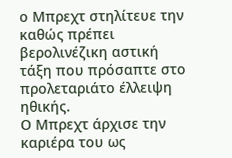ο Μπρεχτ στηλίτευε την καθώς πρέπει βερολινέζικη αστική τάξη που πρόσαπτε στο προλεταριάτο έλλειψη ηθικής.
Ο Μπρεχτ άρχισε την καριέρα του ως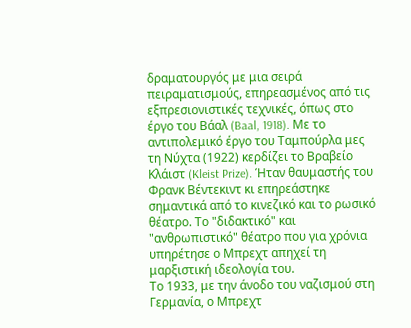δραματουργός με μια σειρά πειραματισμούς, επηρεασμένος από τις εξπρεσιονιστικές τεχνικές, όπως στο έργο του Βάαλ (Baal, 1918). Με το αντιπολεμικό έργο του Ταμπούρλα μες τη Νύχτα (1922) κερδίζει το Βραβείο Κλάιστ (Kleist Prize). Ήταν θαυμαστής του Φρανκ Βέντεκιντ κι επηρεάστηκε σημαντικά από το κινεζικό και το ρωσικό θέατρο. Το "διδακτικό" και "ανθρωπιστικό" θέατρο που για χρόνια υπηρέτησε ο Μπρεχτ απηχεί τη μαρξιστική ιδεολογία του.
Το 1933, με την άνοδο του ναζισμού στη Γερμανία, ο Μπρεχτ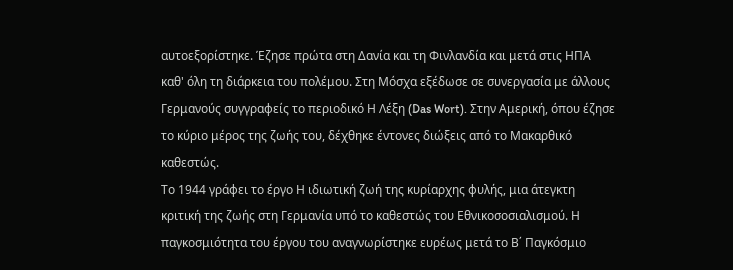αυτοεξορίστηκε. Έζησε πρώτα στη Δανία και τη Φινλανδία και μετά στις ΗΠΑ καθ' όλη τη διάρκεια του πολέμου. Στη Μόσχα εξέδωσε σε συνεργασία με άλλους Γερμανούς συγγραφείς το περιοδικό Η Λέξη (Das Wort). Στην Αμερική, όπου έζησε το κύριο μέρος της ζωής του, δέχθηκε έντονες διώξεις από το Μακαρθικό καθεστώς.
Το 1944 γράφει το έργο Η ιδιωτική ζωή της κυρίαρχης φυλής, μια άτεγκτη κριτική της ζωής στη Γερμανία υπό το καθεστώς του Εθνικοσοσιαλισμού. Η παγκοσμιότητα του έργου του αναγνωρίστηκε ευρέως μετά το Β΄ Παγκόσμιο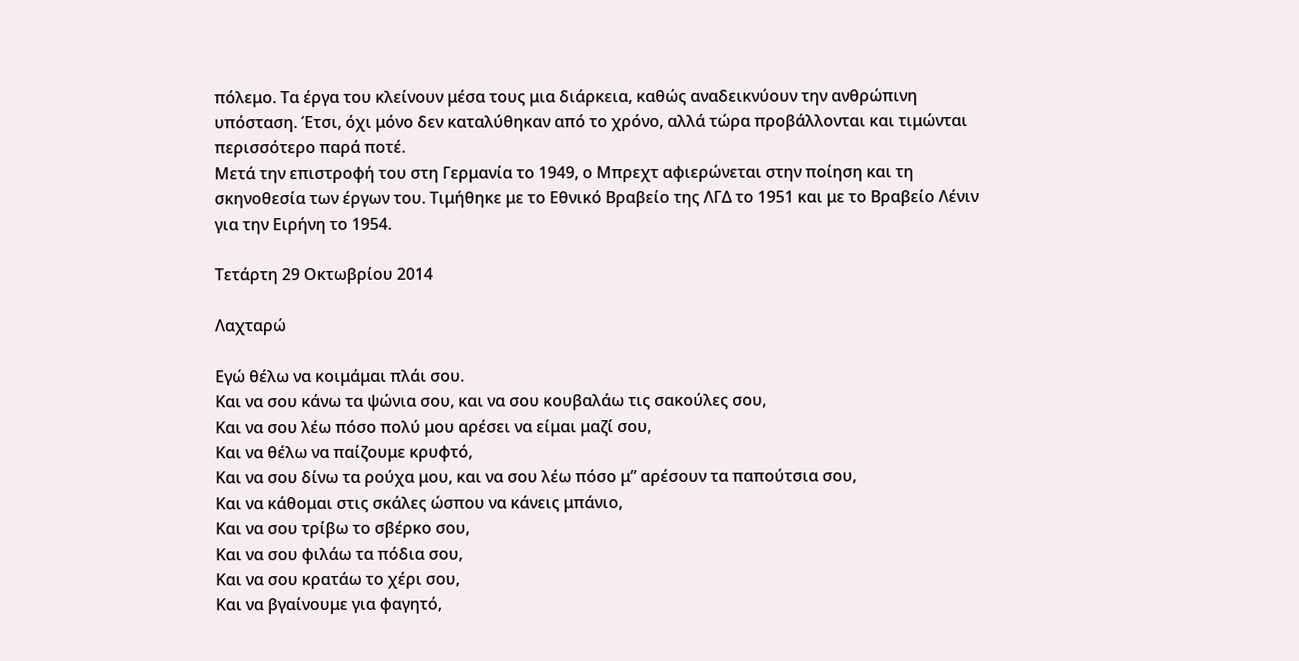πόλεμο. Τα έργα του κλείνουν μέσα τους μια διάρκεια, καθώς αναδεικνύουν την ανθρώπινη υπόσταση. Έτσι, όχι μόνο δεν καταλύθηκαν από το χρόνο, αλλά τώρα προβάλλονται και τιμώνται περισσότερο παρά ποτέ.
Μετά την επιστροφή του στη Γερμανία το 1949, ο Μπρεχτ αφιερώνεται στην ποίηση και τη σκηνοθεσία των έργων του. Τιμήθηκε με το Εθνικό Βραβείο της ΛΓΔ το 1951 και με το Βραβείο Λένιν για την Ειρήνη το 1954.

Τετάρτη 29 Οκτωβρίου 2014

Λαχταρώ

Εγώ θέλω να κοιμάμαι πλάι σου.
Και να σου κάνω τα ψώνια σου, και να σου κουβαλάω τις σακούλες σου,
Και να σου λέω πόσο πολύ μου αρέσει να είμαι μαζί σου,
Και να θέλω να παίζουμε κρυφτό,
Και να σου δίνω τα ρούχα μου, και να σου λέω πόσο μ” αρέσουν τα παπούτσια σου,
Και να κάθομαι στις σκάλες ώσπου να κάνεις μπάνιο,
Και να σου τρίβω το σβέρκο σου,
Και να σου φιλάω τα πόδια σου,
Και να σου κρατάω το χέρι σου,
Και να βγαίνουμε για φαγητό,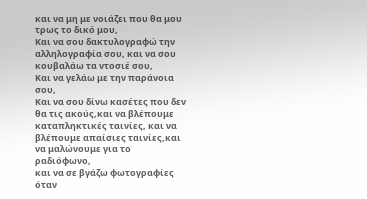και να μη με νοιάζει που θα μου τρως το δικό μου,
Και να σου δακτυλογραφώ την αλληλογραφία σου, και να σου κουβαλάω τα ντοσιέ σου,
Και να γελάω με την παράνοια σου,
Και να σου δίνω κασέτες που δεν θα τις ακούς,και να βλέπουμε καταπληκτικές ταινίες, και να βλέπουμε απαίσιες ταινίες,και να μαλώνουμε για το ραδιόφωνο,
και να σε βγάζω φωτογραφίες όταν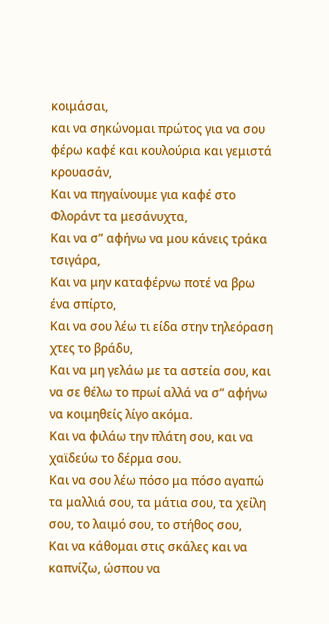κοιμάσαι,
και να σηκώνομαι πρώτος για να σου φέρω καφέ και κουλούρια και γεμιστά κρουασάν,
Και να πηγαίνουμε για καφέ στο Φλοράντ τα μεσάνυχτα,
Και να σ” αφήνω να μου κάνεις τράκα τσιγάρα,
Και να μην καταφέρνω ποτέ να βρω ένα σπίρτο,
Και να σου λέω τι είδα στην τηλεόραση χτες το βράδυ,
Και να μη γελάω με τα αστεία σου, και να σε θέλω το πρωί αλλά να σ” αφήνω να κοιμηθείς λίγο ακόμα.
Και να φιλάω την πλάτη σου, και να χαϊδεύω το δέρμα σου.
Και να σου λέω πόσο μα πόσο αγαπώ τα μαλλιά σου, τα μάτια σου, τα χείλη σου, το λαιμό σου, το στήθος σου,
Και να κάθομαι στις σκάλες και να καπνίζω, ώσπου να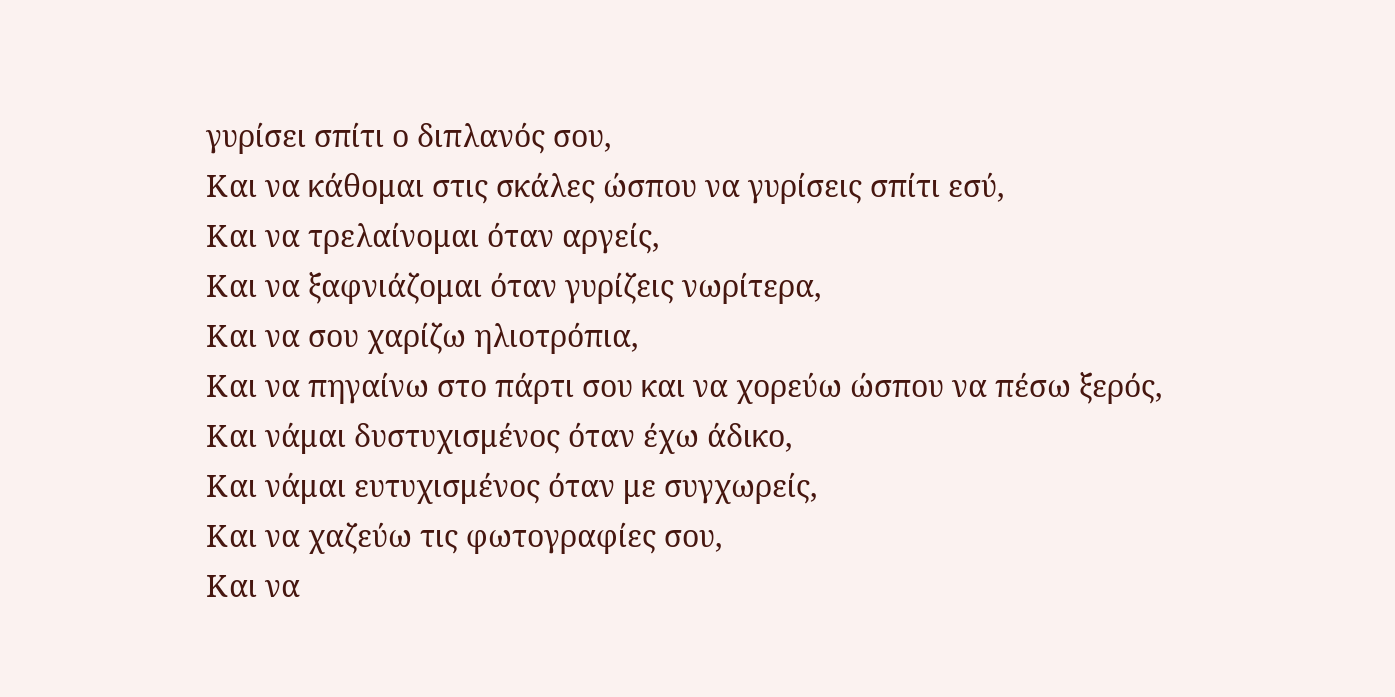γυρίσει σπίτι ο διπλανός σου,
Και να κάθομαι στις σκάλες ώσπου να γυρίσεις σπίτι εσύ,
Και να τρελαίνομαι όταν αργείς,
Και να ξαφνιάζομαι όταν γυρίζεις νωρίτερα,
Και να σου χαρίζω ηλιοτρόπια,
Και να πηγαίνω στο πάρτι σου και να χορεύω ώσπου να πέσω ξερός,
Και νάμαι δυστυχισμένος όταν έχω άδικο,
Και νάμαι ευτυχισμένος όταν με συγχωρείς,
Και να χαζεύω τις φωτογραφίες σου,
Και να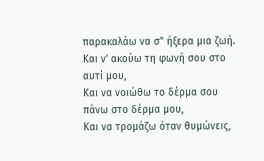παρακαλάω να σ” ήξερα μια ζωή.
Και ν' ακούω τη φωνή σου στο αυτί μου,
Και να νοιώθω το δέρμα σου πάνω στο δέρμα μου,
Και να τρομάζω όταν θυμώνεις,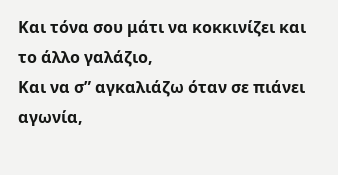Και τόνα σου μάτι να κοκκινίζει και το άλλο γαλάζιο,
Και να σ” αγκαλιάζω όταν σε πιάνει αγωνία,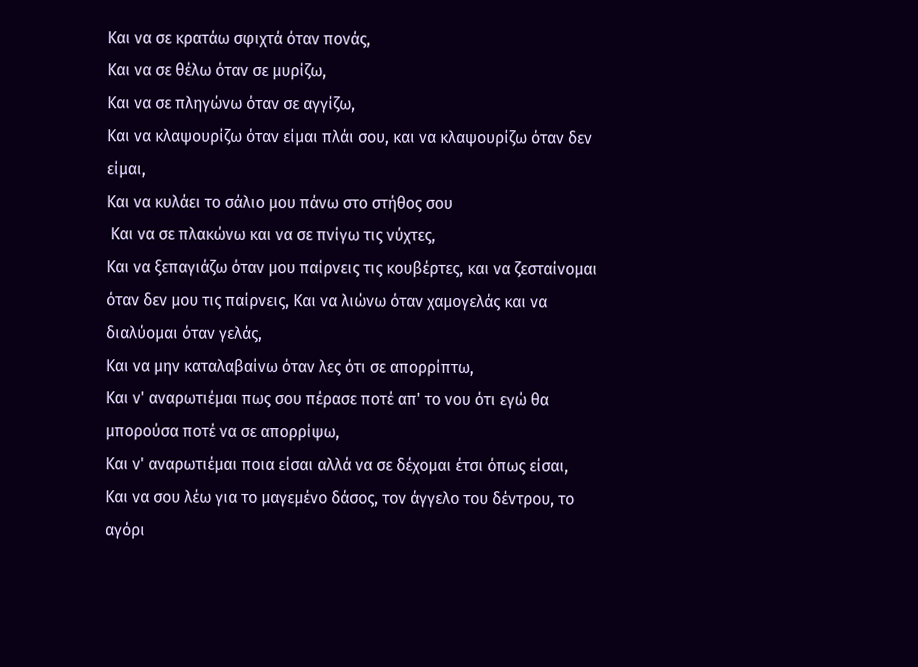Και να σε κρατάω σφιχτά όταν πονάς,
Και να σε θέλω όταν σε μυρίζω,
Και να σε πληγώνω όταν σε αγγίζω,
Και να κλαψουρίζω όταν είμαι πλάι σου, και να κλαψουρίζω όταν δεν είμαι,
Και να κυλάει το σάλιο μου πάνω στο στήθος σου
 Και να σε πλακώνω και να σε πνίγω τις νύχτες,
Και να ξεπαγιάζω όταν μου παίρνεις τις κουβέρτες, και να ζεσταίνομαι όταν δεν μου τις παίρνεις, Και να λιώνω όταν χαμογελάς και να διαλύομαι όταν γελάς,
Και να μην καταλαβαίνω όταν λες ότι σε απορρίπτω,
Και ν' αναρωτιέμαι πως σου πέρασε ποτέ απ' το νου ότι εγώ θα μπορούσα ποτέ να σε απορρίψω,
Και ν' αναρωτιέμαι ποια είσαι αλλά να σε δέχομαι έτσι όπως είσαι,
Και να σου λέω για το μαγεμένο δάσος, τον άγγελο του δέντρου, το αγόρι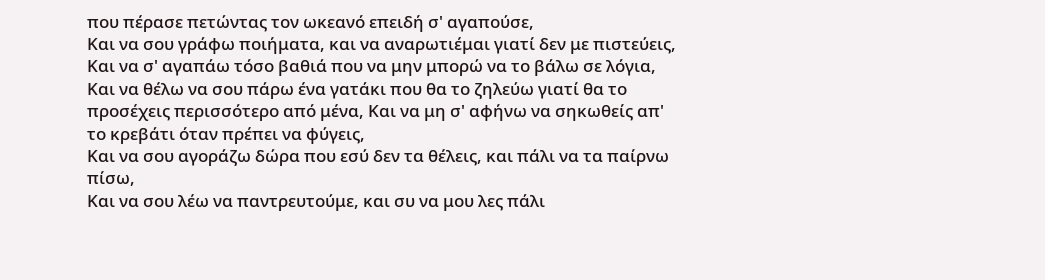που πέρασε πετώντας τον ωκεανό επειδή σ' αγαπούσε,
Και να σου γράφω ποιήματα, και να αναρωτιέμαι γιατί δεν με πιστεύεις,
Και να σ' αγαπάω τόσο βαθιά που να μην μπορώ να το βάλω σε λόγια,
Και να θέλω να σου πάρω ένα γατάκι που θα το ζηλεύω γιατί θα το προσέχεις περισσότερο από μένα, Και να μη σ' αφήνω να σηκωθείς απ' το κρεβάτι όταν πρέπει να φύγεις,
Και να σου αγοράζω δώρα που εσύ δεν τα θέλεις, και πάλι να τα παίρνω πίσω,
Και να σου λέω να παντρευτούμε, και συ να μου λες πάλι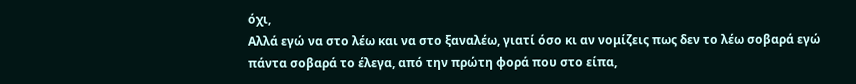όχι,
Αλλά εγώ να στο λέω και να στο ξαναλέω, γιατί όσο κι αν νομίζεις πως δεν το λέω σοβαρά εγώ πάντα σοβαρά το έλεγα, από την πρώτη φορά που στο είπα,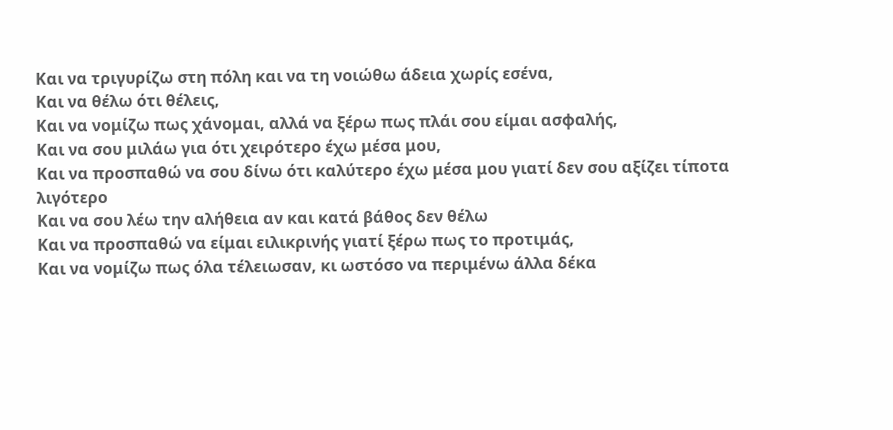Και να τριγυρίζω στη πόλη και να τη νοιώθω άδεια χωρίς εσένα,
Και να θέλω ότι θέλεις,
Και να νομίζω πως χάνομαι, αλλά να ξέρω πως πλάι σου είμαι ασφαλής,
Και να σου μιλάω για ότι χειρότερο έχω μέσα μου,
Και να προσπαθώ να σου δίνω ότι καλύτερο έχω μέσα μου γιατί δεν σου αξίζει τίποτα λιγότερο
Και να σου λέω την αλήθεια αν και κατά βάθος δεν θέλω
Και να προσπαθώ να είμαι ειλικρινής γιατί ξέρω πως το προτιμάς,
Και να νομίζω πως όλα τέλειωσαν, κι ωστόσο να περιμένω άλλα δέκα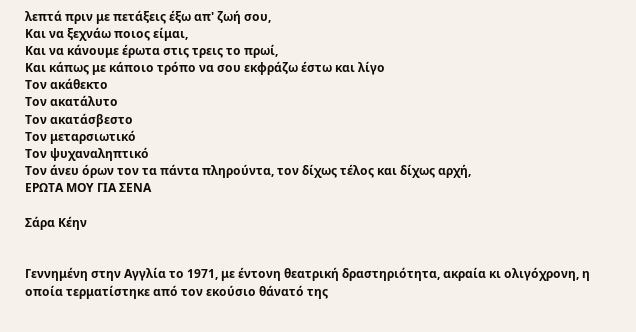λεπτά πριν με πετάξεις έξω απ' ζωή σου,
Και να ξεχνάω ποιος είμαι,
Και να κάνουμε έρωτα στις τρεις το πρωί,
Και κάπως με κάποιο τρόπο να σου εκφράζω έστω και λίγο
Τον ακάθεκτο
Τον ακατάλυτο
Τον ακατάσβεστο
Τον μεταρσιωτικό
Τον ψυχαναληπτικό
Τον άνευ όρων τον τα πάντα πληρούντα, τον δίχως τέλος και δίχως αρχή,
ΕΡΩΤΑ ΜΟΥ ΓΙΑ ΣΕΝΑ

Σάρα Κέην


Γεννημένη στην Αγγλία το 1971, με έντονη θεατρική δραστηριότητα, ακραία κι ολιγόχρονη, η οποία τερματίστηκε από τον εκούσιο θάνατό της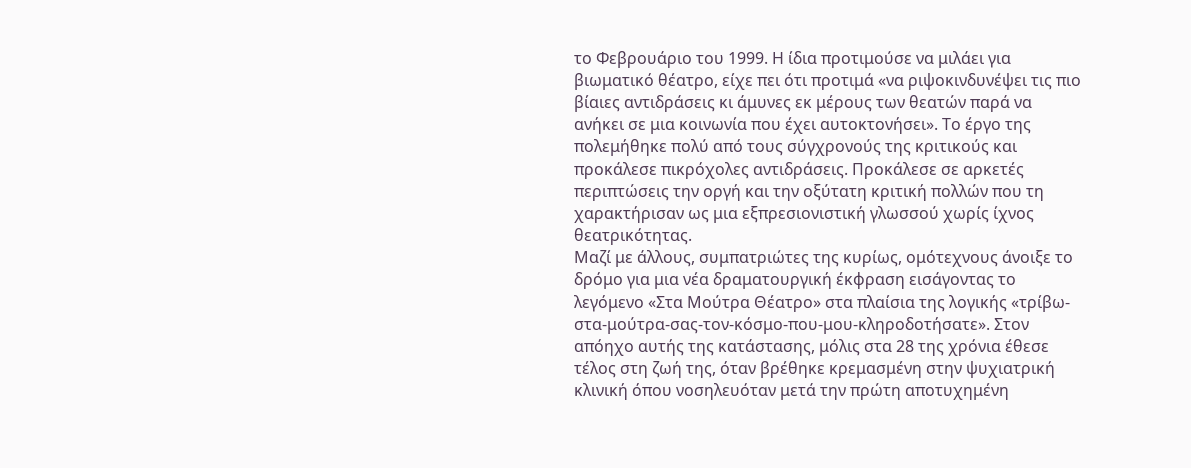το Φεβρουάριο του 1999. Η ίδια προτιμούσε να μιλάει για βιωματικό θέατρο, είχε πει ότι προτιμά «να ριψοκινδυνέψει τις πιο βίαιες αντιδράσεις κι άμυνες εκ μέρους των θεατών παρά να ανήκει σε μια κοινωνία που έχει αυτοκτονήσει». Το έργο της πολεμήθηκε πολύ από τους σύγχρονούς της κριτικούς και προκάλεσε πικρόχολες αντιδράσεις. Προκάλεσε σε αρκετές περιπτώσεις την οργή και την οξύτατη κριτική πολλών που τη χαρακτήρισαν ως μια εξπρεσιονιστική γλωσσού χωρίς ίχνος θεατρικότητας.
Μαζί με άλλους, συμπατριώτες της κυρίως, ομότεχνους άνοιξε το δρόμο για μια νέα δραματουργική έκφραση εισάγοντας το λεγόμενο «Στα Μούτρα Θέατρο» στα πλαίσια της λογικής «τρίβω-στα-μούτρα-σας-τον-κόσμο-που-μου-κληροδοτήσατε». Στον απόηχο αυτής της κατάστασης, μόλις στα 28 της χρόνια έθεσε τέλος στη ζωή της, όταν βρέθηκε κρεμασμένη στην ψυχιατρική κλινική όπου νοσηλευόταν μετά την πρώτη αποτυχημένη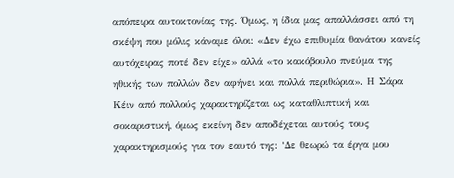απόπειρα αυτοκτονίας της. Όμως, η ίδια μας απαλλάσσει από τη σκέψη που μόλις κάναμε όλοι: «Δεν έχω επιθυμία θανάτου κανείς αυτόχειρας ποτέ δεν είχε» αλλά «το κακόβουλο πνεύμα της ηθικής των πολλών δεν αφήνει και πολλά περιθώρια». Η Σάρα Κέιν από πολλούς χαρακτηρίζεται ως καταθλιπτική και σοκαριστική, όμως εκείνη δεν αποδέχεται αυτούς τους χαρακτηρισμούς για τον εαυτό της: ‘Δε θεωρώ τα έργα μου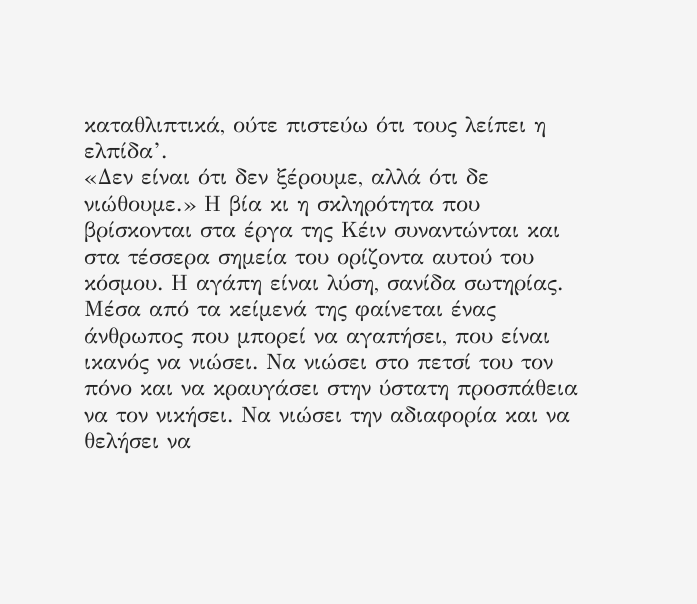καταθλιπτικά, ούτε πιστεύω ότι τους λείπει η ελπίδα’.
«Δεν είναι ότι δεν ξέρουμε, αλλά ότι δε νιώθουμε.» Η βία κι η σκληρότητα που βρίσκονται στα έργα της Κέιν συναντώνται και στα τέσσερα σημεία του ορίζοντα αυτού του κόσμου. Η αγάπη είναι λύση, σανίδα σωτηρίας. Μέσα από τα κείμενά της φαίνεται ένας άνθρωπος που μπορεί να αγαπήσει, που είναι ικανός να νιώσει. Να νιώσει στο πετσί του τον πόνο και να κραυγάσει στην ύστατη προσπάθεια να τον νικήσει. Να νιώσει την αδιαφορία και να θελήσει να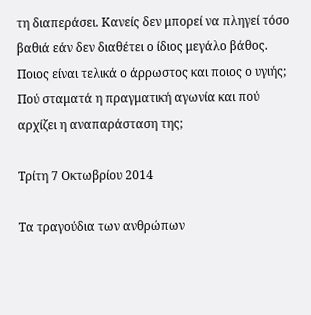τη διαπεράσει. Κανείς δεν μπορεί να πληγεί τόσο βαθιά εάν δεν διαθέτει ο ίδιος μεγάλο βάθος. Ποιος είναι τελικά ο άρρωστος και ποιος ο υγιής; Πού σταματά η πραγματική αγωνία και πού αρχίζει η αναπαράσταση της;

Τρίτη 7 Οκτωβρίου 2014

Τα τραγούδια των ανθρώπων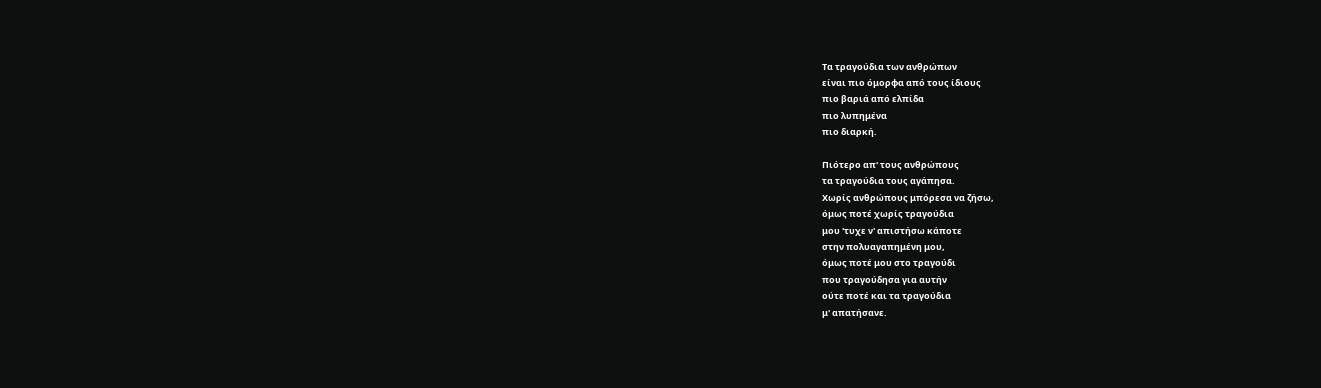Τα τραγούδια των ανθρώπων
είναι πιο όμορφα από τους ίδιους
πιο βαριά από ελπίδα
πιο λυπημένα
πιο διαρκή.

Πιότερο απ' τους ανθρώπους
τα τραγούδια τους αγάπησα.
Χωρίς ανθρώπους μπόρεσα να ζήσω,
όμως ποτέ χωρίς τραγούδια
μου 'τυχε ν' απιστήσω κάποτε
στην πολυαγαπημένη μου,
όμως ποτέ μου στο τραγούδι
που τραγούδησα για αυτήν
ούτε ποτέ και τα τραγούδια
μ' απατήσανε.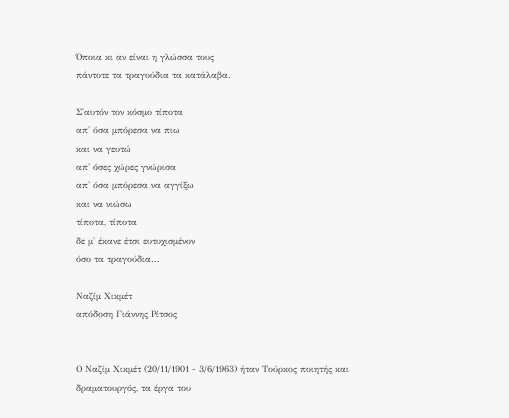Όποια κι αν είναι η γλώσσα τους
πάντοτε τα τραγούδια τα κατάλαβα.

Σ'αυτόν τον κόσμο τίποτα
απ' όσα μπόρεσα να πιω
και να γευτώ
απ' όσες χώρες γνώρισα
απ' όσα μπόρεσα να αγγίξω
και να νιώσω
τίποτα, τίποτα
δε μ' έκανε έτσι ευτυχισμένον
όσο τα τραγούδια...

Ναζίμ Χικμέτ
απόδοση Γιάννης Ρίτσος


Ο Ναζίμ Χικμέτ (20/11/1901 - 3/6/1963) ήταν Τούρκος ποιητής και δραματουργός, τα έργα του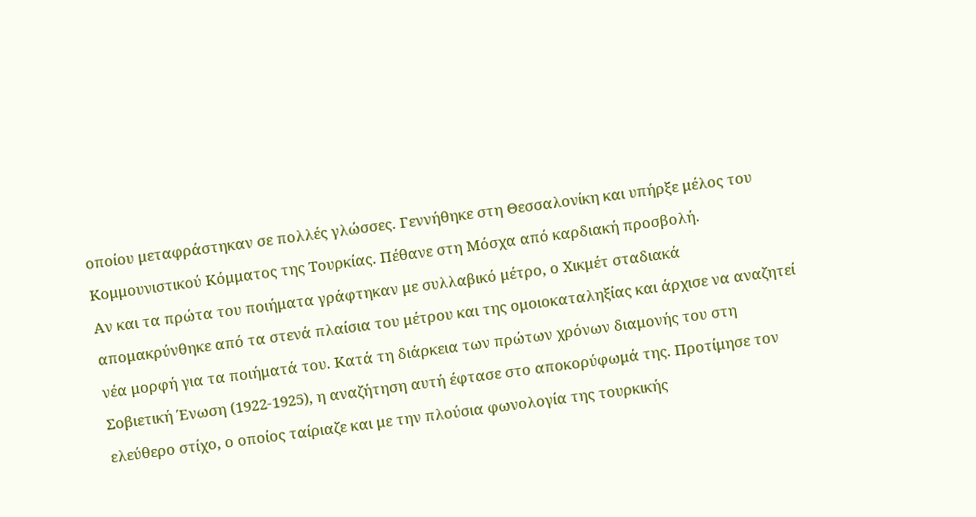οποίου μεταφράστηκαν σε πολλές γλώσσες. Γεννήθηκε στη Θεσσαλονίκη και υπήρξε μέλος του Κομμουνιστικού Κόμματος της Τουρκίας. Πέθανε στη Μόσχα από καρδιακή προσβολή.
Αν και τα πρώτα του ποιήματα γράφτηκαν με συλλαβικό μέτρο, ο Χικμέτ σταδιακά απομακρύνθηκε από τα στενά πλαίσια του μέτρου και της ομοιοκαταληξίας και άρχισε να αναζητεί νέα μορφή για τα ποιήματά του. Κατά τη διάρκεια των πρώτων χρόνων διαμονής του στη Σοβιετική Ένωση (1922-1925), η αναζήτηση αυτή έφτασε στο αποκορύφωμά της. Προτίμησε τον ελεύθερο στίχο, ο οποίος ταίριαζε και με την πλούσια φωνολογία της τουρκικής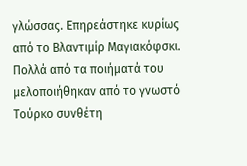γλώσσας. Επηρεάστηκε κυρίως από το Βλαντιμίρ Μαγιακόφσκι. Πολλά από τα ποιήματά του μελοποιήθηκαν από το γνωστό Τούρκο συνθέτη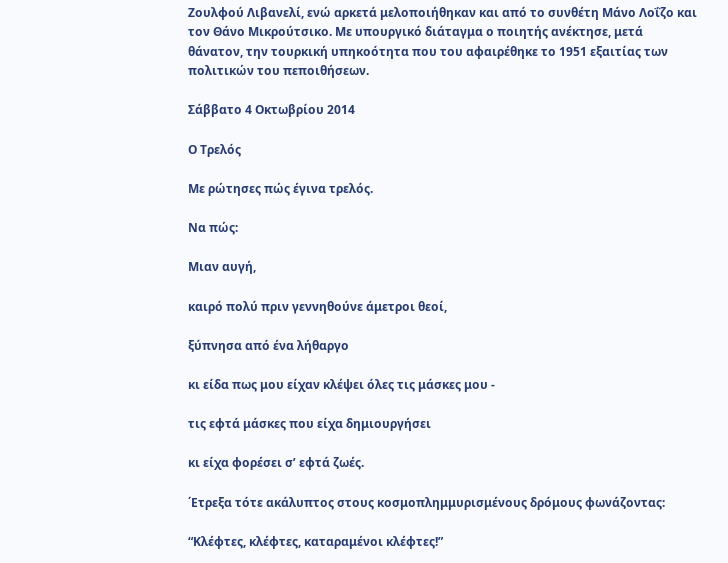Ζουλφού Λιβανελί, ενώ αρκετά μελοποιήθηκαν και από το συνθέτη Μάνο Λοΐζο και τον Θάνο Μικρούτσικο. Με υπουργικό διάταγμα ο ποιητής ανέκτησε, μετά θάνατον, την τουρκική υπηκοότητα που του αφαιρέθηκε το 1951 εξαιτίας των πολιτικών του πεποιθήσεων.

Σάββατο 4 Οκτωβρίου 2014

Ο Τρελός

Με ρώτησες πώς έγινα τρελός.

Να πώς:

Μιαν αυγή,

καιρό πολύ πριν γεννηθούνε άμετροι θεοί,

ξύπνησα από ένα λήθαργο

κι είδα πως μου είχαν κλέψει όλες τις μάσκες μου -

τις εφτά μάσκες που είχα δημιουργήσει

κι είχα φορέσει σ’ εφτά ζωές.

΄Ετρεξα τότε ακάλυπτος στους κοσμοπλημμυρισμένους δρόμους φωνάζοντας:

“Κλέφτες, κλέφτες, καταραμένοι κλέφτες!”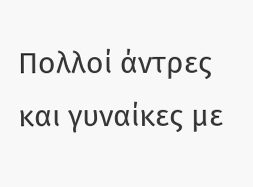Πολλοί άντρες και γυναίκες με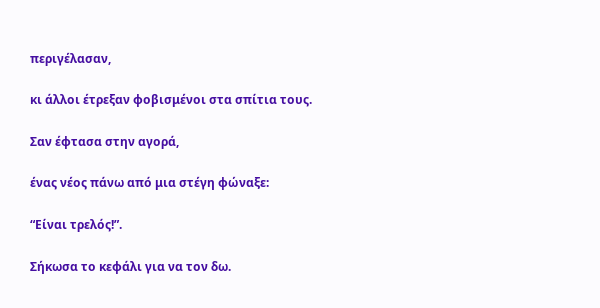περιγέλασαν,

κι άλλοι έτρεξαν φοβισμένοι στα σπίτια τους.

Σαν έφτασα στην αγορά,

ένας νέος πάνω από μια στέγη φώναξε:

“Είναι τρελός!”.

Σήκωσα το κεφάλι για να τον δω.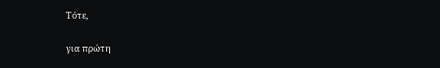Τότε,

για πρώτη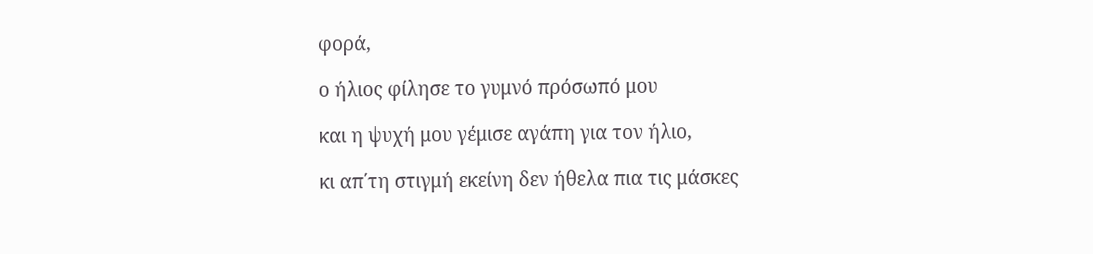φορά,

ο ήλιος φίλησε το γυμνό πρόσωπό μου

και η ψυχή μου γέμισε αγάπη για τον ήλιο,

κι απ΄τη στιγμή εκείνη δεν ήθελα πια τις μάσκες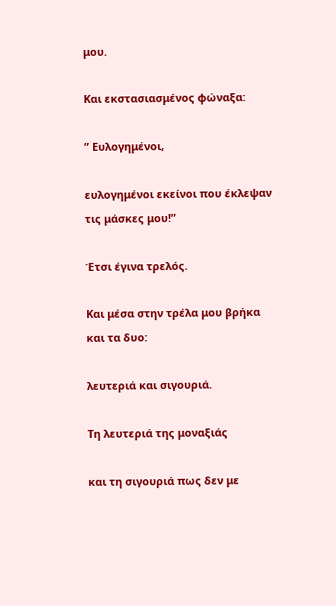μου.

Και εκστασιασμένος φώναξα:

” Ευλογημένοι,

ευλογημένοι εκείνοι που έκλεψαν τις μάσκες μου!”

Έτσι έγινα τρελός.

Και μέσα στην τρέλα μου βρήκα και τα δυο:

λευτεριά και σιγουριά.

Τη λευτεριά της μοναξιάς

και τη σιγουριά πως δεν με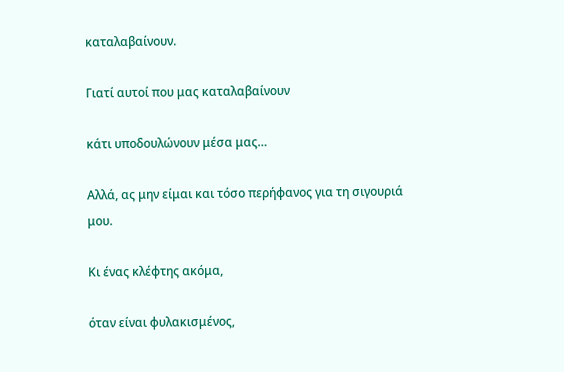καταλαβαίνουν.

Γιατί αυτοί που μας καταλαβαίνουν

κάτι υποδουλώνουν μέσα μας…

Αλλά, ας μην είμαι και τόσο περήφανος για τη σιγουριά μου.

Κι ένας κλέφτης ακόμα,

όταν είναι φυλακισμένος,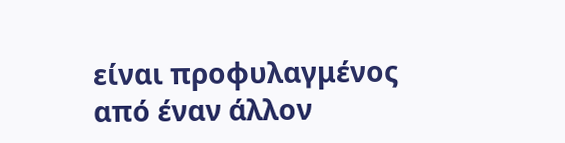είναι προφυλαγμένος από έναν άλλον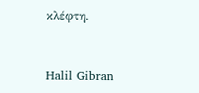κλέφτη.


Halil Gibran